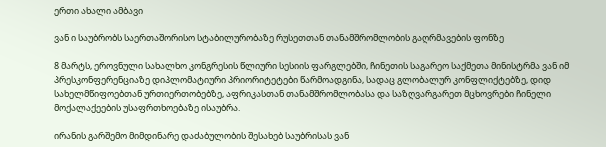ერთი ახალი ამბავი

ვან ი საუბრობს საერთაშორისო სტაბილურობაზე რუსეთთან თანამშრომლობის გაღრმავების ფონზე

8 მარტს, ეროვნული სახალხო კონგრესის წლიური სესიის ფარგლებში, ჩინეთის საგარეო საქმეთა მინისტრმა ვან იმ პრესკონფერენციაზე დიპლომატიური პრიორიტეტები წარმოადგინა, სადაც გლობალურ კონფლიქტებზე, დიდ სახელმწიფოებთან ურთიერთობებზე, აფრიკასთან თანამშრომლობასა და საზღვარგარეთ მცხოვრები ჩინელი მოქალაქეების უსაფრთხოებაზე ისაუბრა.

ირანის გარშემო მიმდინარე დაძაბულობის შესახებ საუბრისას ვან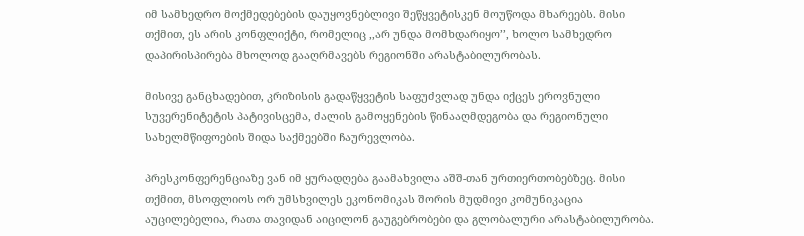იმ სამხედრო მოქმედებების დაუყოვნებლივი შეწყვეტისკენ მოუწოდა მხარეებს. მისი თქმით, ეს არის კონფლიქტი, რომელიც ,,არ უნდა მომხდარიყო’’, ხოლო სამხედრო დაპირისპირება მხოლოდ გააღრმავებს რეგიონში არასტაბილურობას.

მისივე განცხადებით, კრიზისის გადაწყვეტის საფუძვლად უნდა იქცეს ეროვნული სუვერენიტეტის პატივისცემა, ძალის გამოყენების წინააღმდეგობა და რეგიონული სახელმწიფოების შიდა საქმეებში ჩაურევლობა.

პრესკონფერენციაზე ვან იმ ყურადღება გაამახვილა აშშ-თან ურთიერთობებზეც. მისი თქმით, მსოფლიოს ორ უმსხვილეს ეკონომიკას შორის მუდმივი კომუნიკაცია აუცილებელია, რათა თავიდან აიცილონ გაუგებრობები და გლობალური არასტაბილურობა.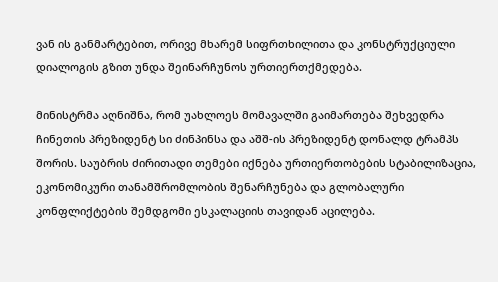ვან ის განმარტებით, ორივე მხარემ სიფრთხილითა და კონსტრუქციული დიალოგის გზით უნდა შეინარჩუნოს ურთიერთქმედება.

მინისტრმა აღნიშნა, რომ უახლოეს მომავალში გაიმართება შეხვედრა ჩინეთის პრეზიდენტ სი ძინპინსა და აშშ-ის პრეზიდენტ დონალდ ტრამპს შორის. საუბრის ძირითადი თემები იქნება ურთიერთობების სტაბილიზაცია, ეკონომიკური თანამშრომლობის შენარჩუნება და გლობალური კონფლიქტების შემდგომი ესკალაციის თავიდან აცილება.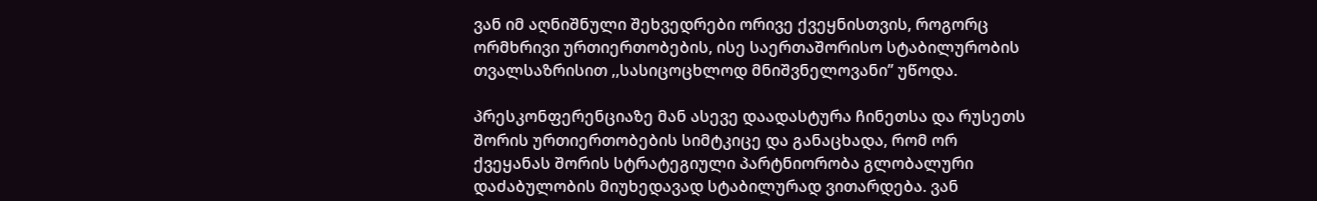ვან იმ აღნიშნული შეხვედრები ორივე ქვეყნისთვის, როგორც ორმხრივი ურთიერთობების, ისე საერთაშორისო სტაბილურობის თვალსაზრისით ,,სასიცოცხლოდ მნიშვნელოვანი’’ უწოდა.

პრესკონფერენციაზე მან ასევე დაადასტურა ჩინეთსა და რუსეთს შორის ურთიერთობების სიმტკიცე და განაცხადა, რომ ორ ქვეყანას შორის სტრატეგიული პარტნიორობა გლობალური დაძაბულობის მიუხედავად სტაბილურად ვითარდება. ვან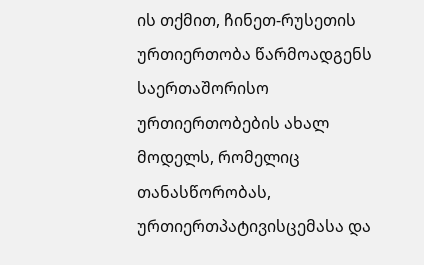ის თქმით, ჩინეთ-რუსეთის ურთიერთობა წარმოადგენს საერთაშორისო ურთიერთობების ახალ მოდელს, რომელიც თანასწორობას, ურთიერთპატივისცემასა და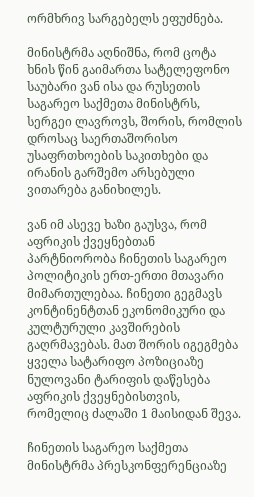ორმხრივ სარგებელს ეფუძნება.

მინისტრმა აღნიშნა, რომ ცოტა ხნის წინ გაიმართა სატელეფონო საუბარი ვან ისა და რუსეთის საგარეო საქმეთა მინისტრს, სერგეი ლავროვს, შორის, რომლის დროსაც საერთაშორისო უსაფრთხოების საკითხები და ირანის გარშემო არსებული ვითარება განიხილეს.

ვან იმ ასევე ხაზი გაუსვა, რომ აფრიკის ქვეყნებთან პარტნიორობა ჩინეთის საგარეო პოლიტიკის ერთ-ერთი მთავარი მიმართულებაა. ჩინეთი გეგმავს კონტინენტთან ეკონომიკური და კულტურული კავშირების გაღრმავებას. მათ შორის იგეგმება ყველა სატარიფო პოზიციაზე ნულოვანი ტარიფის დაწესება აფრიკის ქვეყნებისთვის, რომელიც ძალაში 1 მაისიდან შევა.

ჩინეთის საგარეო საქმეთა მინისტრმა პრესკონფერენციაზე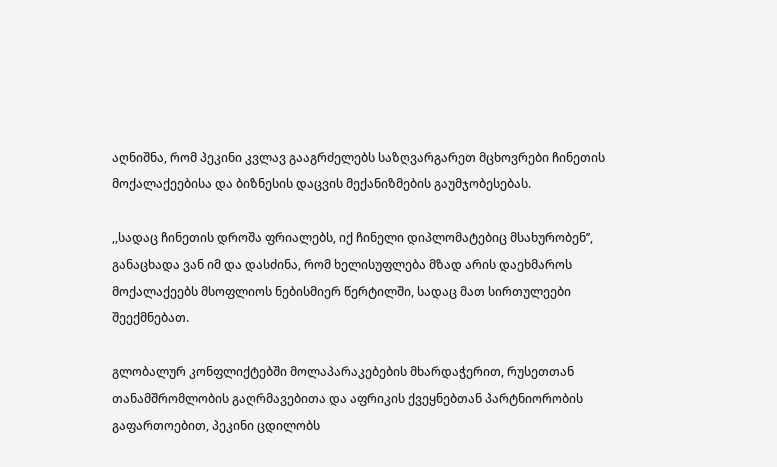აღნიშნა, რომ პეკინი კვლავ გააგრძელებს საზღვარგარეთ მცხოვრები ჩინეთის მოქალაქეებისა და ბიზნესის დაცვის მექანიზმების გაუმჯობესებას.

,,სადაც ჩინეთის დროშა ფრიალებს, იქ ჩინელი დიპლომატებიც მსახურობენ’’, განაცხადა ვან იმ და დასძინა, რომ ხელისუფლება მზად არის დაეხმაროს მოქალაქეებს მსოფლიოს ნებისმიერ წერტილში, სადაც მათ სირთულეები შეექმნებათ.

გლობალურ კონფლიქტებში მოლაპარაკებების მხარდაჭერით, რუსეთთან თანამშრომლობის გაღრმავებითა და აფრიკის ქვეყნებთან პარტნიორობის გაფართოებით, პეკინი ცდილობს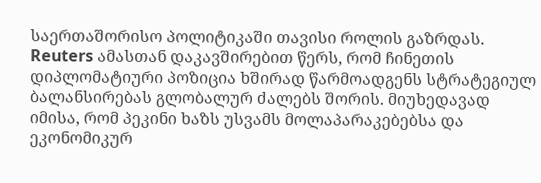საერთაშორისო პოლიტიკაში თავისი როლის გაზრდას. Reuters ამასთან დაკავშირებით წერს, რომ ჩინეთის დიპლომატიური პოზიცია ხშირად წარმოადგენს სტრატეგიულ ბალანსირებას გლობალურ ძალებს შორის. მიუხედავად იმისა, რომ პეკინი ხაზს უსვამს მოლაპარაკებებსა და ეკონომიკურ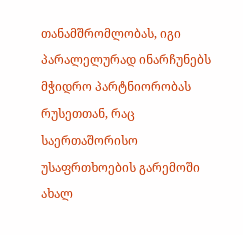თანამშრომლობას, იგი პარალელურად ინარჩუნებს მჭიდრო პარტნიორობას რუსეთთან, რაც საერთაშორისო უსაფრთხოების გარემოში ახალ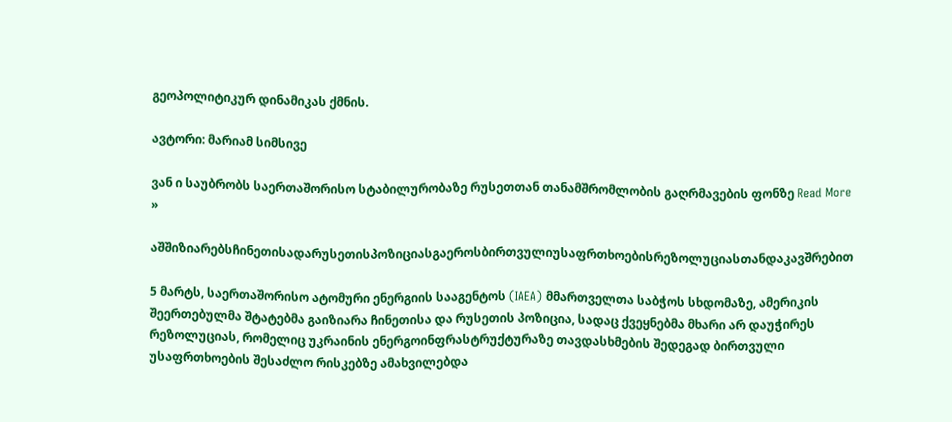გეოპოლიტიკურ დინამიკას ქმნის.

ავტორი: მარიამ სიმსივე

ვან ი საუბრობს საერთაშორისო სტაბილურობაზე რუსეთთან თანამშრომლობის გაღრმავების ფონზე Read More »

აშშიზიარებსჩინეთისადარუსეთისპოზიციასგაეროსბირთვულიუსაფრთხოებისრეზოლუციასთანდაკავშრებით

5 მარტს, საერთაშორისო ატომური ენერგიის სააგენტოს (IAEA) მმართველთა საბჭოს სხდომაზე, ამერიკის შეერთებულმა შტატებმა გაიზიარა ჩინეთისა და რუსეთის პოზიცია, სადაც ქვეყნებმა მხარი არ დაუჭირეს რეზოლუციას, რომელიც უკრაინის ენერგოინფრასტრუქტურაზე თავდასხმების შედეგად ბირთვული უსაფრთხოების შესაძლო რისკებზე ამახვილებდა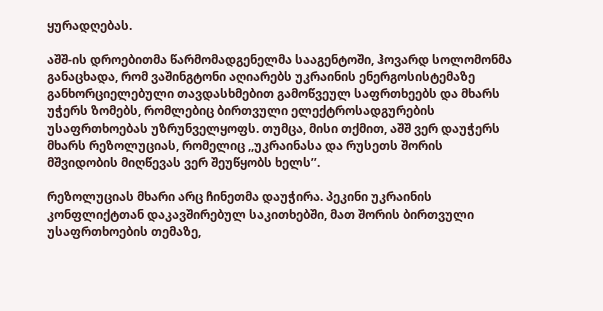ყურადღებას.

აშშ-ის დროებითმა წარმომადგენელმა სააგენტოში, ჰოვარდ სოლომონმა განაცხადა, რომ ვაშინგტონი აღიარებს უკრაინის ენერგოსისტემაზე განხორციელებული თავდასხმებით გამოწვეულ საფრთხეებს და მხარს უჭერს ზომებს, რომლებიც ბირთვული ელექტროსადგურების უსაფრთხოებას უზრუნველყოფს. თუმცა, მისი თქმით, აშშ ვერ დაუჭერს მხარს რეზოლუციას, რომელიც ,,უკრაინასა და რუსეთს შორის მშვიდობის მიღწევას ვერ შეუწყობს ხელს’’.

რეზოლუციას მხარი არც ჩინეთმა დაუჭირა. პეკინი უკრაინის კონფლიქტთან დაკავშირებულ საკითხებში, მათ შორის ბირთვული უსაფრთხოების თემაზე,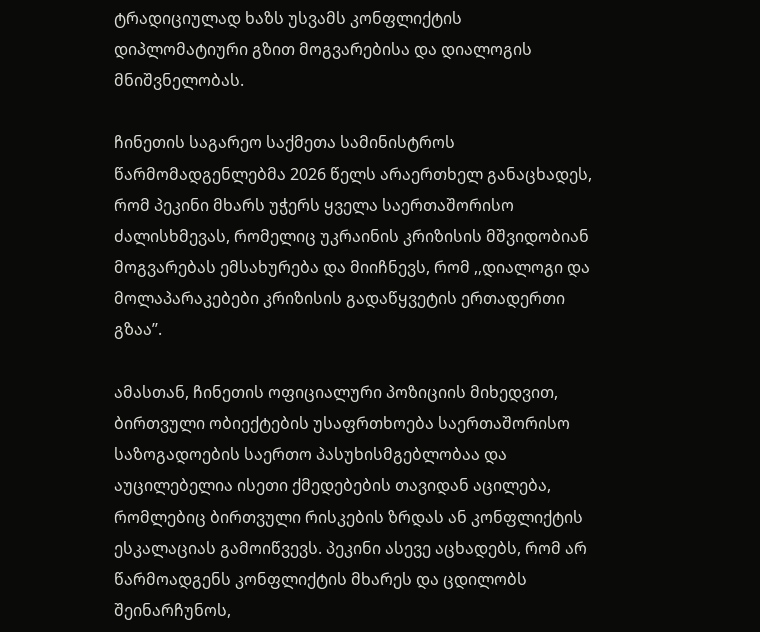ტრადიციულად ხაზს უსვამს კონფლიქტის დიპლომატიური გზით მოგვარებისა და დიალოგის მნიშვნელობას.

ჩინეთის საგარეო საქმეთა სამინისტროს წარმომადგენლებმა 2026 წელს არაერთხელ განაცხადეს, რომ პეკინი მხარს უჭერს ყველა საერთაშორისო ძალისხმევას, რომელიც უკრაინის კრიზისის მშვიდობიან მოგვარებას ემსახურება და მიიჩნევს, რომ ,,დიალოგი და მოლაპარაკებები კრიზისის გადაწყვეტის ერთადერთი გზაა’’.

ამასთან, ჩინეთის ოფიციალური პოზიციის მიხედვით, ბირთვული ობიექტების უსაფრთხოება საერთაშორისო საზოგადოების საერთო პასუხისმგებლობაა და აუცილებელია ისეთი ქმედებების თავიდან აცილება, რომლებიც ბირთვული რისკების ზრდას ან კონფლიქტის ესკალაციას გამოიწვევს. პეკინი ასევე აცხადებს, რომ არ წარმოადგენს კონფლიქტის მხარეს და ცდილობს შეინარჩუნოს,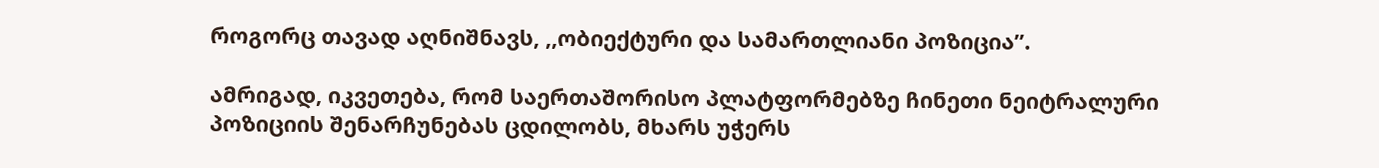როგორც თავად აღნიშნავს, ,,ობიექტური და სამართლიანი პოზიცია’’.

ამრიგად, იკვეთება, რომ საერთაშორისო პლატფორმებზე ჩინეთი ნეიტრალური პოზიციის შენარჩუნებას ცდილობს, მხარს უჭერს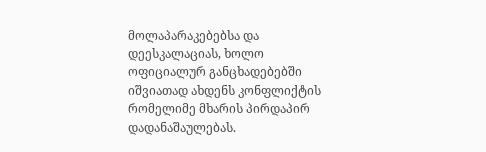მოლაპარაკებებსა და დეესკალაციას, ხოლო ოფიციალურ განცხადებებში იშვიათად ახდენს კონფლიქტის რომელიმე მხარის პირდაპირ დადანაშაულებას.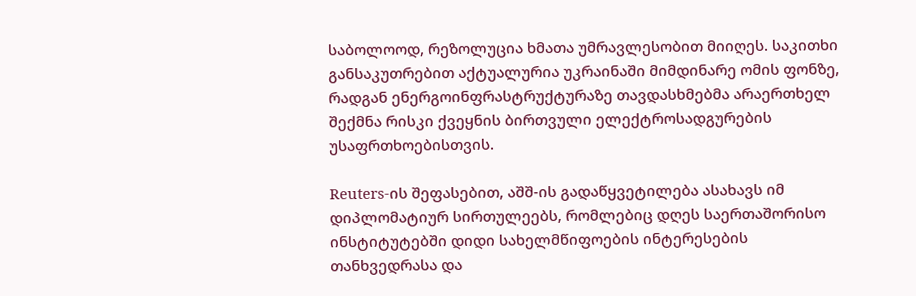საბოლოოდ, რეზოლუცია ხმათა უმრავლესობით მიიღეს. საკითხი განსაკუთრებით აქტუალურია უკრაინაში მიმდინარე ომის ფონზე, რადგან ენერგოინფრასტრუქტურაზე თავდასხმებმა არაერთხელ შექმნა რისკი ქვეყნის ბირთვული ელექტროსადგურების უსაფრთხოებისთვის.

Reuters-ის შეფასებით, აშშ-ის გადაწყვეტილება ასახავს იმ დიპლომატიურ სირთულეებს, რომლებიც დღეს საერთაშორისო ინსტიტუტებში დიდი სახელმწიფოების ინტერესების თანხვედრასა და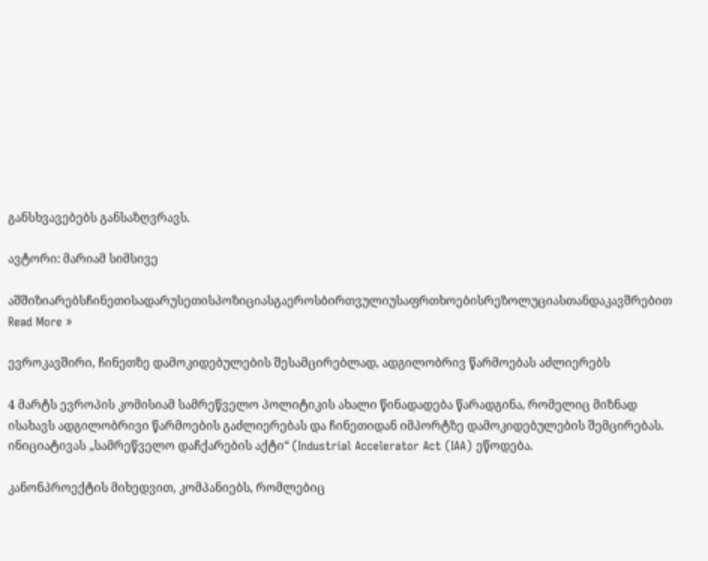განსხვავებებს განსაზღვრავს.

ავტორი: მარიამ სიმსივე

აშშიზიარებსჩინეთისადარუსეთისპოზიციასგაეროსბირთვულიუსაფრთხოებისრეზოლუციასთანდაკავშრებით Read More »

ევროკავშირი, ჩინეთზე დამოკიდებულების შესამცირებლად, ადგილობრივ წარმოებას აძლიერებს

4 მარტს ევროპის კომისიამ სამრეწველო პოლიტიკის ახალი წინადადება წარადგინა, რომელიც მიზნად ისახავს ადგილობრივი წარმოების გაძლიერებას და ჩინეთიდან იმპორტზე დამოკიდებულების შემცირებას. ინიციატივას „სამრეწველო დაჩქარების აქტი“ (Industrial Accelerator Act (IAA) ეწოდება.

კანონპროექტის მიხედვით, კომპანიებს, რომლებიც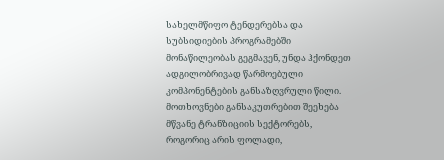სახელმწიფო ტენდერებსა და სუბსიდიების პროგრამებში მონაწილეობას გეგმავენ, უნდა ჰქონდეთ ადგილობრივად წარმოებული კომპონენტების განსაზღვრული წილი. მოთხოვნები განსაკუთრებით შეეხება მწვანე ტრანზიციის სექტორებს, როგორიც არის ფოლადი,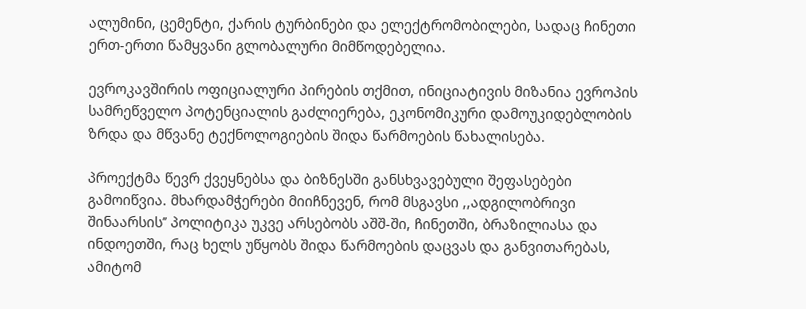ალუმინი, ცემენტი, ქარის ტურბინები და ელექტრომობილები, სადაც ჩინეთი ერთ-ერთი წამყვანი გლობალური მიმწოდებელია.

ევროკავშირის ოფიციალური პირების თქმით, ინიციატივის მიზანია ევროპის სამრეწველო პოტენციალის გაძლიერება, ეკონომიკური დამოუკიდებლობის ზრდა და მწვანე ტექნოლოგიების შიდა წარმოების წახალისება.

პროექტმა წევრ ქვეყნებსა და ბიზნესში განსხვავებული შეფასებები გამოიწვია. მხარდამჭერები მიიჩნევენ, რომ მსგავსი ,,ადგილობრივი შინაარსის’’ პოლიტიკა უკვე არსებობს აშშ-ში, ჩინეთში, ბრაზილიასა და ინდოეთში, რაც ხელს უწყობს შიდა წარმოების დაცვას და განვითარებას, ამიტომ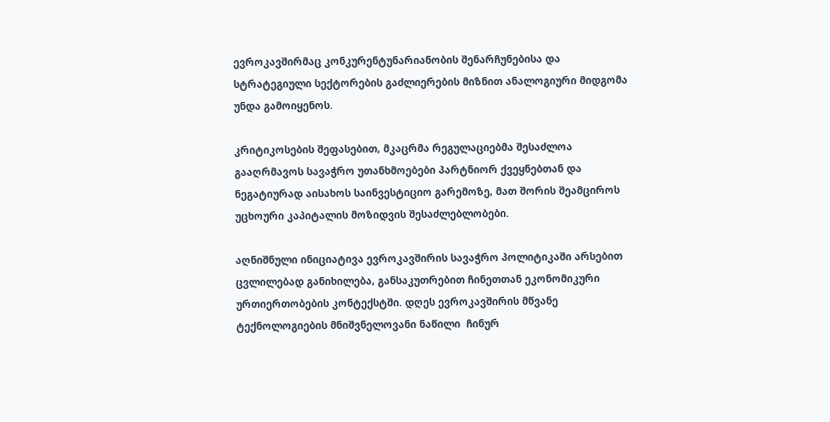ევროკავშირმაც კონკურენტუნარიანობის შენარჩუნებისა და სტრატეგიული სექტორების გაძლიერების მიზნით ანალოგიური მიდგომა უნდა გამოიყენოს.

კრიტიკოსების შეფასებით, მკაცრმა რეგულაციებმა შესაძლოა გააღრმავოს სავაჭრო უთანხმოებები პარტნიორ ქვეყნებთან და ნეგატიურად აისახოს საინვესტიციო გარემოზე, მათ შორის შეამციროს უცხოური კაპიტალის მოზიდვის შესაძლებლობები.

აღნიშნული ინიციატივა ევროკავშირის სავაჭრო პოლიტიკაში არსებით ცვლილებად განიხილება, განსაკუთრებით ჩინეთთან ეკონომიკური ურთიერთობების კონტექსტში. დღეს ევროკავშირის მწვანე ტექნოლოგიების მნიშვნელოვანი ნაწილი  ჩინურ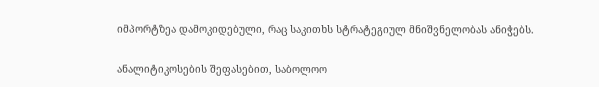იმპორტზეა დამოკიდებული, რაც საკითხს სტრატეგიულ მნიშვნელობას ანიჭებს.

ანალიტიკოსების შეფასებით, საბოლოო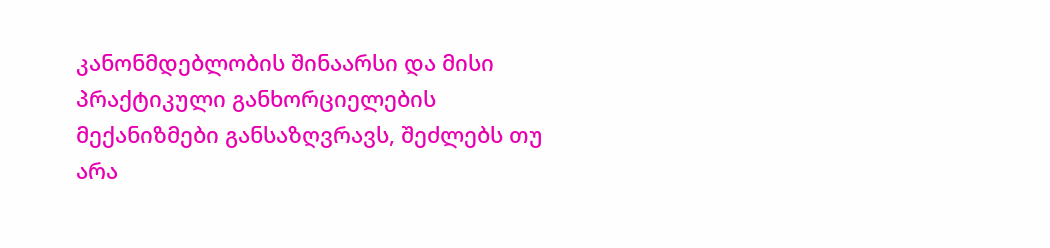კანონმდებლობის შინაარსი და მისი პრაქტიკული განხორციელების მექანიზმები განსაზღვრავს, შეძლებს თუ არა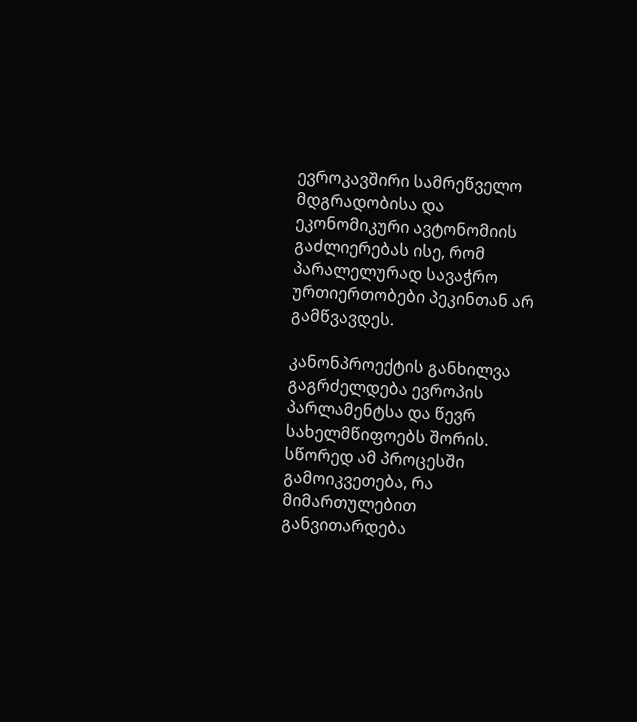ევროკავშირი სამრეწველო მდგრადობისა და ეკონომიკური ავტონომიის გაძლიერებას ისე, რომ პარალელურად სავაჭრო ურთიერთობები პეკინთან არ გამწვავდეს.

კანონპროექტის განხილვა გაგრძელდება ევროპის პარლამენტსა და წევრ სახელმწიფოებს შორის. სწორედ ამ პროცესში გამოიკვეთება, რა მიმართულებით განვითარდება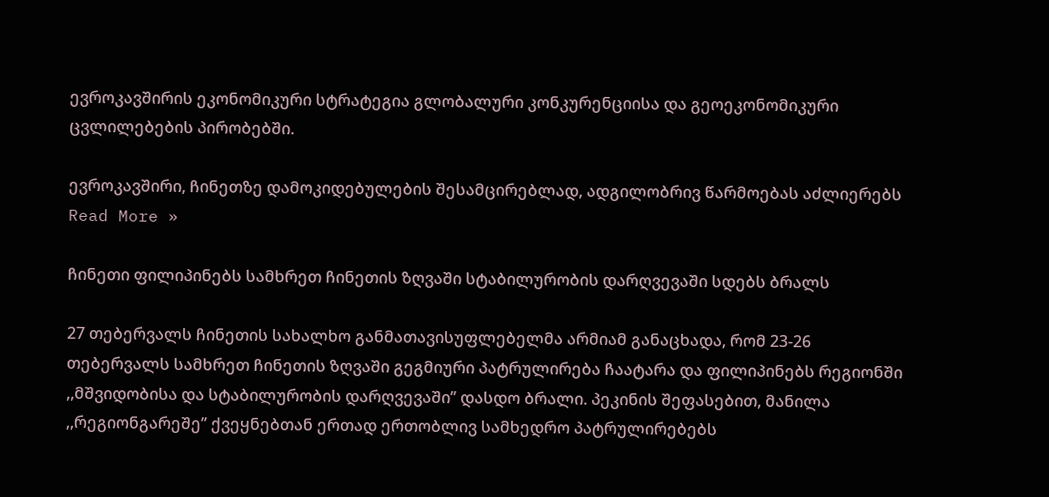ევროკავშირის ეკონომიკური სტრატეგია გლობალური კონკურენციისა და გეოეკონომიკური ცვლილებების პირობებში.

ევროკავშირი, ჩინეთზე დამოკიდებულების შესამცირებლად, ადგილობრივ წარმოებას აძლიერებს Read More »

ჩინეთი ფილიპინებს სამხრეთ ჩინეთის ზღვაში სტაბილურობის დარღვევაში სდებს ბრალს

27 თებერვალს ჩინეთის სახალხო განმათავისუფლებელმა არმიამ განაცხადა, რომ 23-26 თებერვალს სამხრეთ ჩინეთის ზღვაში გეგმიური პატრულირება ჩაატარა და ფილიპინებს რეგიონში ,,მშვიდობისა და სტაბილურობის დარღვევაში’’ დასდო ბრალი. პეკინის შეფასებით, მანილა ,,რეგიონგარეშე’’ ქვეყნებთან ერთად ერთობლივ სამხედრო პატრულირებებს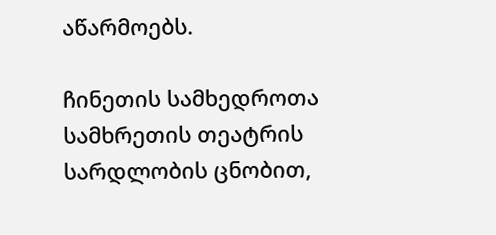აწარმოებს.

ჩინეთის სამხედროთა სამხრეთის თეატრის სარდლობის ცნობით,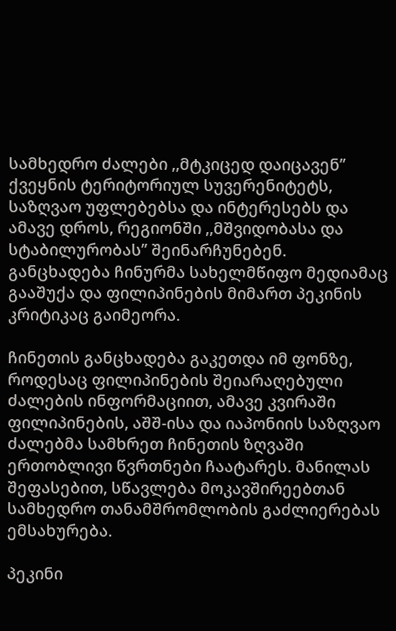სამხედრო ძალები ,,მტკიცედ დაიცავენ’’ ქვეყნის ტერიტორიულ სუვერენიტეტს, საზღვაო უფლებებსა და ინტერესებს და ამავე დროს, რეგიონში ,,მშვიდობასა და სტაბილურობას’’ შეინარჩუნებენ. განცხადება ჩინურმა სახელმწიფო მედიამაც გააშუქა და ფილიპინების მიმართ პეკინის კრიტიკაც გაიმეორა.

ჩინეთის განცხადება გაკეთდა იმ ფონზე, როდესაც ფილიპინების შეიარაღებული ძალების ინფორმაციით, ამავე კვირაში ფილიპინების, აშშ-ისა და იაპონიის საზღვაო ძალებმა სამხრეთ ჩინეთის ზღვაში ერთობლივი წვრთნები ჩაატარეს. მანილას შეფასებით, სწავლება მოკავშირეებთან სამხედრო თანამშრომლობის გაძლიერებას ემსახურება.

პეკინი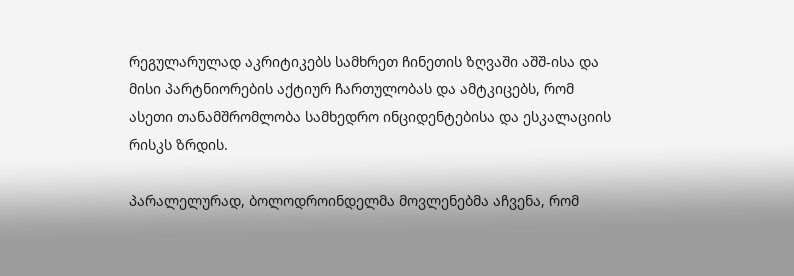რეგულარულად აკრიტიკებს სამხრეთ ჩინეთის ზღვაში აშშ-ისა და მისი პარტნიორების აქტიურ ჩართულობას და ამტკიცებს, რომ ასეთი თანამშრომლობა სამხედრო ინციდენტებისა და ესკალაციის რისკს ზრდის.

პარალელურად, ბოლოდროინდელმა მოვლენებმა აჩვენა, რომ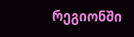რეგიონში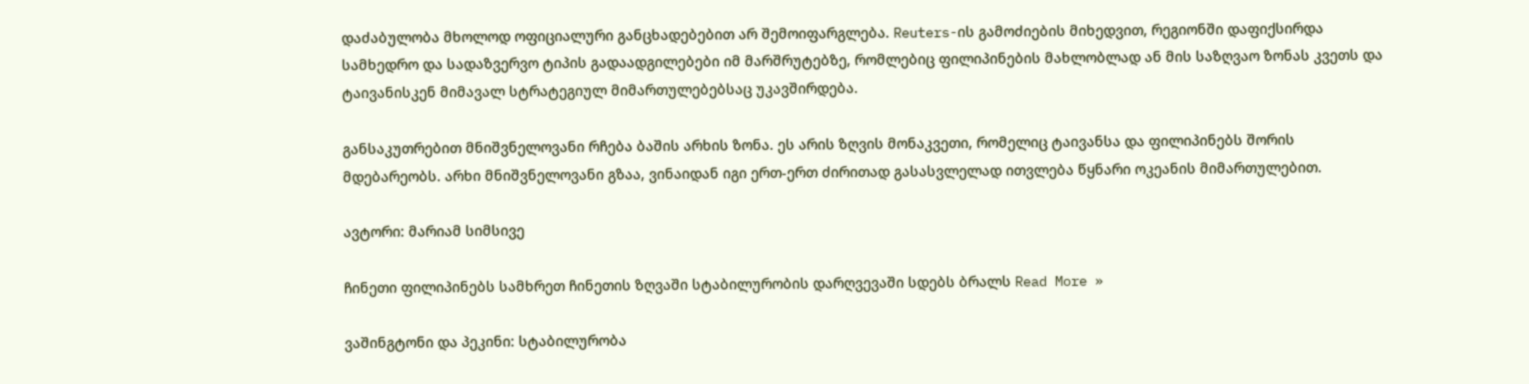დაძაბულობა მხოლოდ ოფიციალური განცხადებებით არ შემოიფარგლება. Reuters-ის გამოძიების მიხედვით, რეგიონში დაფიქსირდა სამხედრო და სადაზვერვო ტიპის გადაადგილებები იმ მარშრუტებზე, რომლებიც ფილიპინების მახლობლად ან მის საზღვაო ზონას კვეთს და ტაივანისკენ მიმავალ სტრატეგიულ მიმართულებებსაც უკავშირდება.

განსაკუთრებით მნიშვნელოვანი რჩება ბაშის არხის ზონა. ეს არის ზღვის მონაკვეთი, რომელიც ტაივანსა და ფილიპინებს შორის მდებარეობს. არხი მნიშვნელოვანი გზაა, ვინაიდან იგი ერთ-ერთ ძირითად გასასვლელად ითვლება წყნარი ოკეანის მიმართულებით.

ავტორი: მარიამ სიმსივე

ჩინეთი ფილიპინებს სამხრეთ ჩინეთის ზღვაში სტაბილურობის დარღვევაში სდებს ბრალს Read More »

ვაშინგტონი და პეკინი: სტაბილურობა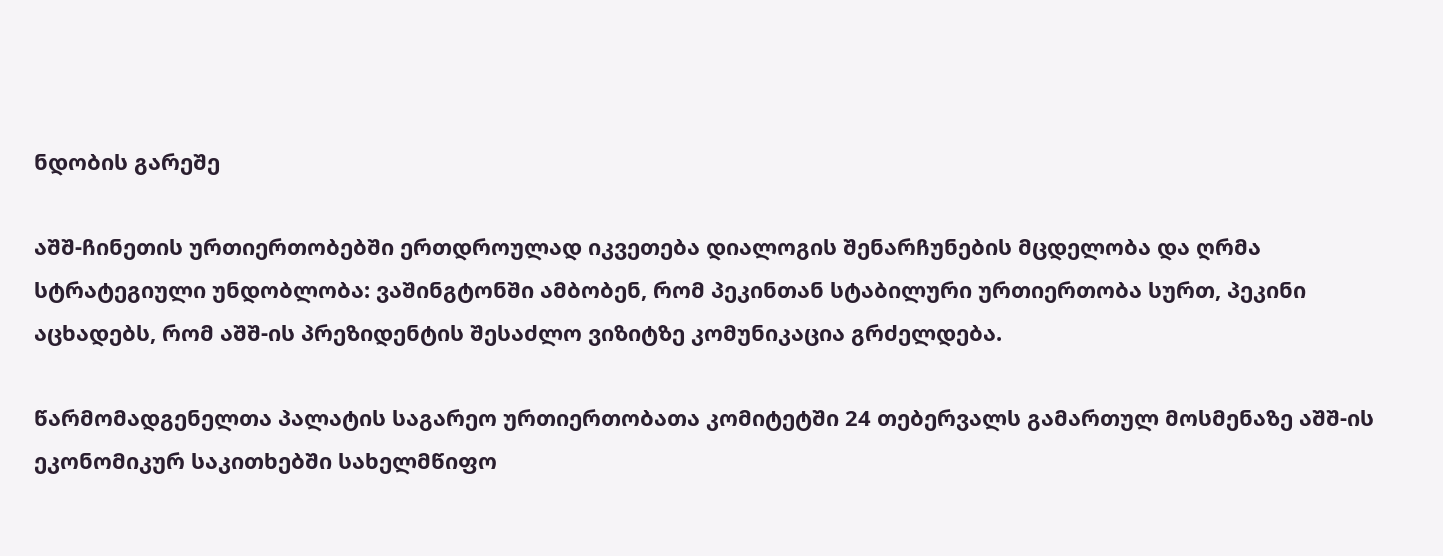ნდობის გარეშე

აშშ-ჩინეთის ურთიერთობებში ერთდროულად იკვეთება დიალოგის შენარჩუნების მცდელობა და ღრმა სტრატეგიული უნდობლობა: ვაშინგტონში ამბობენ, რომ პეკინთან სტაბილური ურთიერთობა სურთ, პეკინი აცხადებს, რომ აშშ-ის პრეზიდენტის შესაძლო ვიზიტზე კომუნიკაცია გრძელდება.

წარმომადგენელთა პალატის საგარეო ურთიერთობათა კომიტეტში 24 თებერვალს გამართულ მოსმენაზე აშშ-ის ეკონომიკურ საკითხებში სახელმწიფო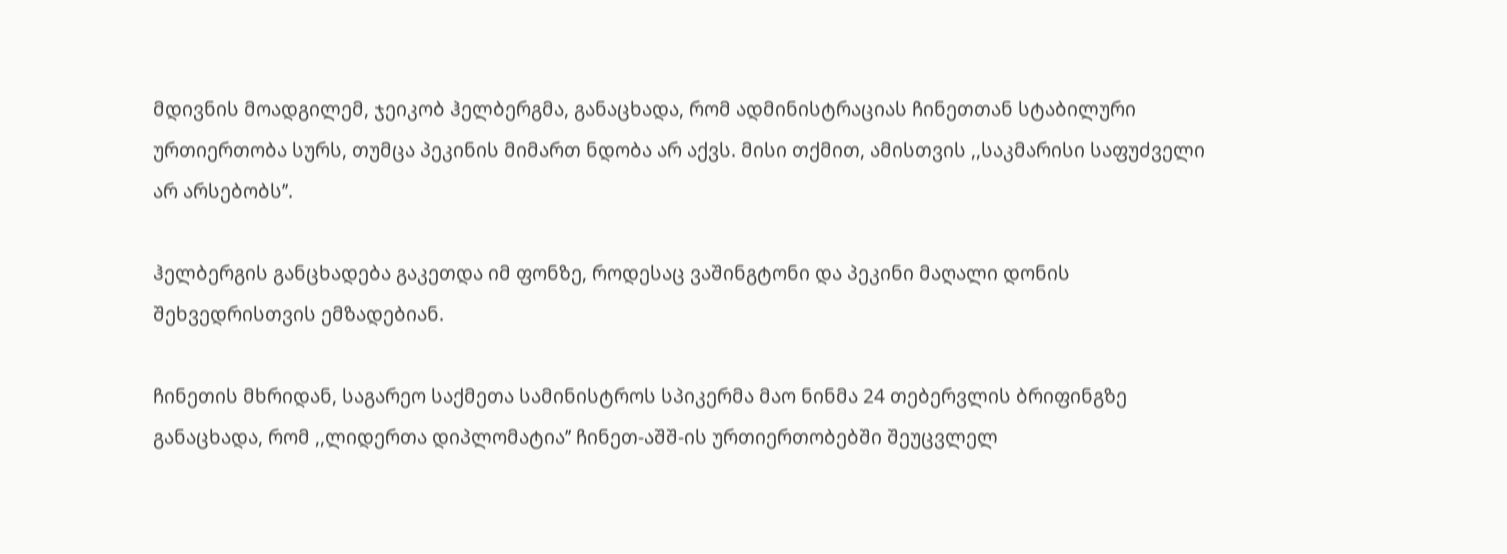მდივნის მოადგილემ, ჯეიკობ ჰელბერგმა, განაცხადა, რომ ადმინისტრაციას ჩინეთთან სტაბილური ურთიერთობა სურს, თუმცა პეკინის მიმართ ნდობა არ აქვს. მისი თქმით, ამისთვის ,,საკმარისი საფუძველი არ არსებობს’’.

ჰელბერგის განცხადება გაკეთდა იმ ფონზე, როდესაც ვაშინგტონი და პეკინი მაღალი დონის შეხვედრისთვის ემზადებიან.

ჩინეთის მხრიდან, საგარეო საქმეთა სამინისტროს სპიკერმა მაო ნინმა 24 თებერვლის ბრიფინგზე განაცხადა, რომ ,,ლიდერთა დიპლომატია’’ ჩინეთ-აშშ-ის ურთიერთობებში შეუცვლელ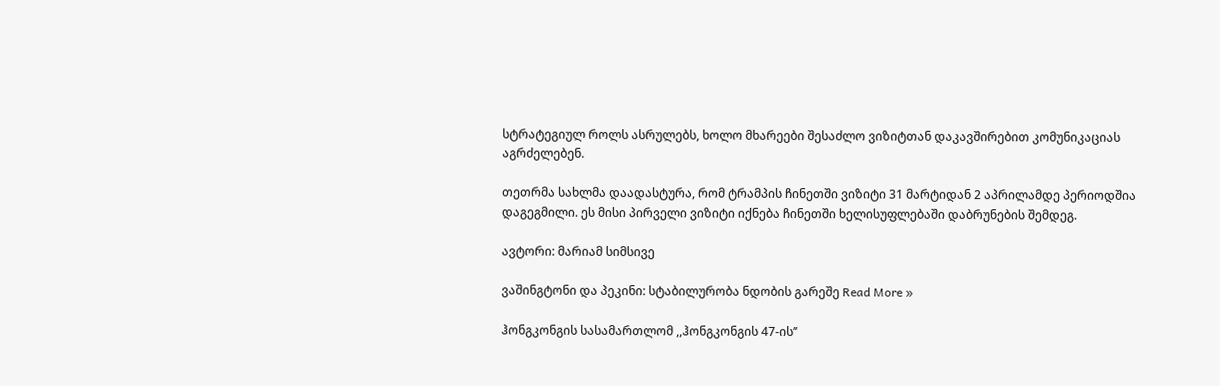სტრატეგიულ როლს ასრულებს, ხოლო მხარეები შესაძლო ვიზიტთან დაკავშირებით კომუნიკაციას აგრძელებენ.

თეთრმა სახლმა დაადასტურა, რომ ტრამპის ჩინეთში ვიზიტი 31 მარტიდან 2 აპრილამდე პერიოდშია დაგეგმილი. ეს მისი პირველი ვიზიტი იქნება ჩინეთში ხელისუფლებაში დაბრუნების შემდეგ.

ავტორი: მარიამ სიმსივე

ვაშინგტონი და პეკინი: სტაბილურობა ნდობის გარეშე Read More »

ჰონგკონგის სასამართლომ ,,ჰონგკონგის 47-ის’’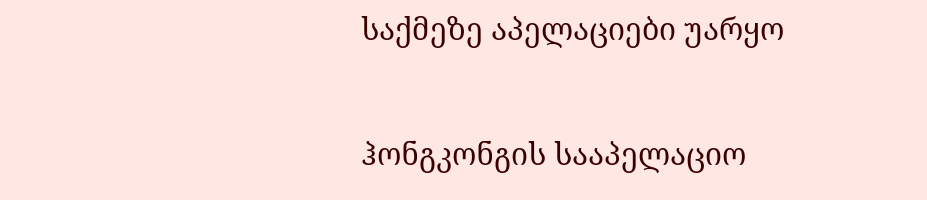საქმეზე აპელაციები უარყო

ჰონგკონგის სააპელაციო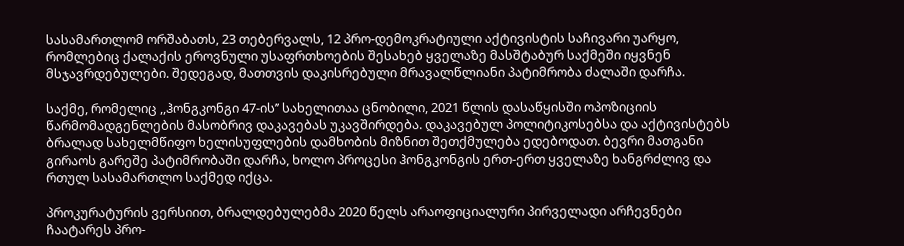სასამართლომ ორშაბათს, 23 თებერვალს, 12 პრო-დემოკრატიული აქტივისტის საჩივარი უარყო, რომლებიც ქალაქის ეროვნული უსაფრთხოების შესახებ ყველაზე მასშტაბურ საქმეში იყვნენ მსჯავრდებულები. შედეგად, მათთვის დაკისრებული მრავალწლიანი პატიმრობა ძალაში დარჩა.

საქმე, რომელიც ,,ჰონგკონგი 47-ის’’ სახელითაა ცნობილი, 2021 წლის დასაწყისში ოპოზიციის წარმომადგენლების მასობრივ დაკავებას უკავშირდება. დაკავებულ პოლიტიკოსებსა და აქტივისტებს ბრალად სახელმწიფო ხელისუფლების დამხობის მიზნით შეთქმულება ედებოდათ. ბევრი მათგანი გირაოს გარეშე პატიმრობაში დარჩა, ხოლო პროცესი ჰონგკონგის ერთ-ერთ ყველაზე ხანგრძლივ და რთულ სასამართლო საქმედ იქცა.

პროკურატურის ვერსიით, ბრალდებულებმა 2020 წელს არაოფიციალური პირველადი არჩევნები ჩაატარეს პრო-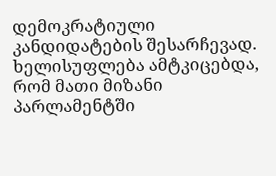დემოკრატიული კანდიდატების შესარჩევად. ხელისუფლება ამტკიცებდა, რომ მათი მიზანი პარლამენტში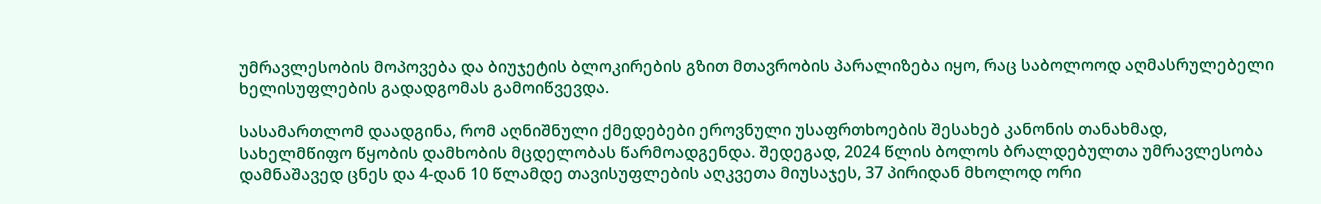უმრავლესობის მოპოვება და ბიუჯეტის ბლოკირების გზით მთავრობის პარალიზება იყო, რაც საბოლოოდ აღმასრულებელი ხელისუფლების გადადგომას გამოიწვევდა.

სასამართლომ დაადგინა, რომ აღნიშნული ქმედებები ეროვნული უსაფრთხოების შესახებ კანონის თანახმად, სახელმწიფო წყობის დამხობის მცდელობას წარმოადგენდა. შედეგად, 2024 წლის ბოლოს ბრალდებულთა უმრავლესობა დამნაშავედ ცნეს და 4-დან 10 წლამდე თავისუფლების აღკვეთა მიუსაჯეს, 37 პირიდან მხოლოდ ორი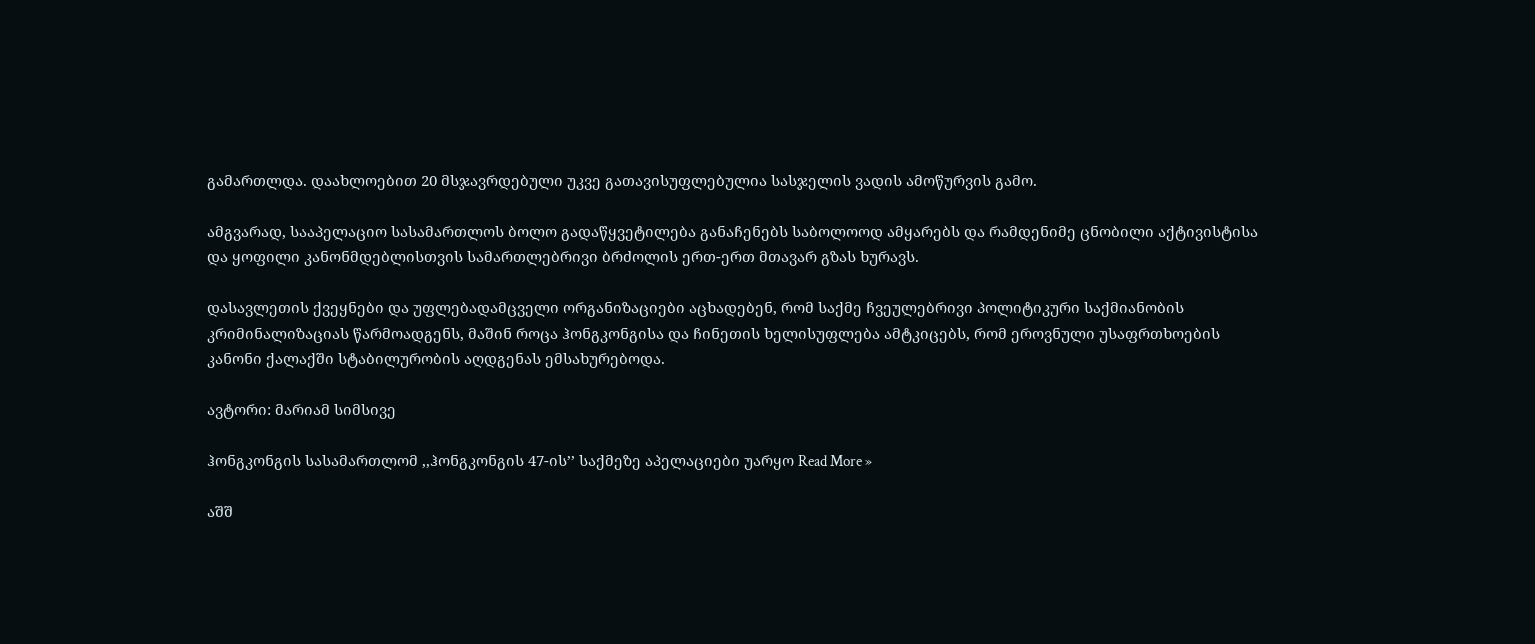გამართლდა. დაახლოებით 20 მსჯავრდებული უკვე გათავისუფლებულია სასჯელის ვადის ამოწურვის გამო.

ამგვარად, სააპელაციო სასამართლოს ბოლო გადაწყვეტილება განაჩენებს საბოლოოდ ამყარებს და რამდენიმე ცნობილი აქტივისტისა და ყოფილი კანონმდებლისთვის სამართლებრივი ბრძოლის ერთ-ერთ მთავარ გზას ხურავს.

დასავლეთის ქვეყნები და უფლებადამცველი ორგანიზაციები აცხადებენ, რომ საქმე ჩვეულებრივი პოლიტიკური საქმიანობის კრიმინალიზაციას წარმოადგენს, მაშინ როცა ჰონგკონგისა და ჩინეთის ხელისუფლება ამტკიცებს, რომ ეროვნული უსაფრთხოების კანონი ქალაქში სტაბილურობის აღდგენას ემსახურებოდა.

ავტორი: მარიამ სიმსივე

ჰონგკონგის სასამართლომ ,,ჰონგკონგის 47-ის’’ საქმეზე აპელაციები უარყო Read More »

აშშ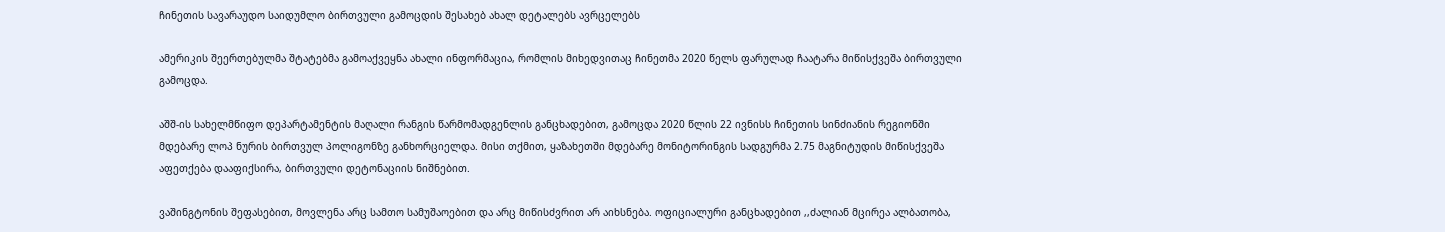ჩინეთის სავარაუდო საიდუმლო ბირთვული გამოცდის შესახებ ახალ დეტალებს ავრცელებს

ამერიკის შეერთებულმა შტატებმა გამოაქვეყნა ახალი ინფორმაცია, რომლის მიხედვითაც ჩინეთმა 2020 წელს ფარულად ჩაატარა მიწისქვეშა ბირთვული გამოცდა.

აშშ-ის სახელმწიფო დეპარტამენტის მაღალი რანგის წარმომადგენლის განცხადებით, გამოცდა 2020 წლის 22 ივნისს ჩინეთის სინძიანის რეგიონში მდებარე ლოპ ნურის ბირთვულ პოლიგონზე განხორციელდა. მისი თქმით, ყაზახეთში მდებარე მონიტორინგის სადგურმა 2.75 მაგნიტუდის მიწისქვეშა აფეთქება დააფიქსირა, ბირთვული დეტონაციის ნიშნებით.

ვაშინგტონის შეფასებით, მოვლენა არც სამთო სამუშაოებით და არც მიწისძვრით არ აიხსნება. ოფიციალური განცხადებით ,,ძალიან მცირეა ალბათობა,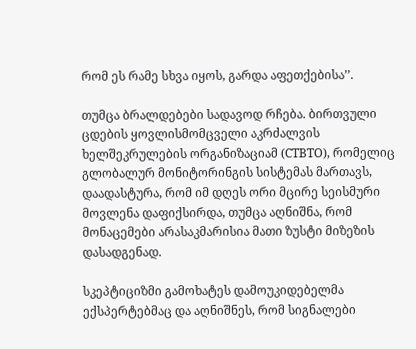რომ ეს რამე სხვა იყოს, გარდა აფეთქებისა’’.

თუმცა ბრალდებები სადავოდ რჩება. ბირთვული ცდების ყოვლისმომცველი აკრძალვის ხელშეკრულების ორგანიზაციამ (CTBTO), რომელიც გლობალურ მონიტორინგის სისტემას მართავს, დაადასტურა, რომ იმ დღეს ორი მცირე სეისმური მოვლენა დაფიქსირდა, თუმცა აღნიშნა, რომ მონაცემები არასაკმარისია მათი ზუსტი მიზეზის დასადგენად.

სკეპტიციზმი გამოხატეს დამოუკიდებელმა ექსპერტებმაც და აღნიშნეს, რომ სიგნალები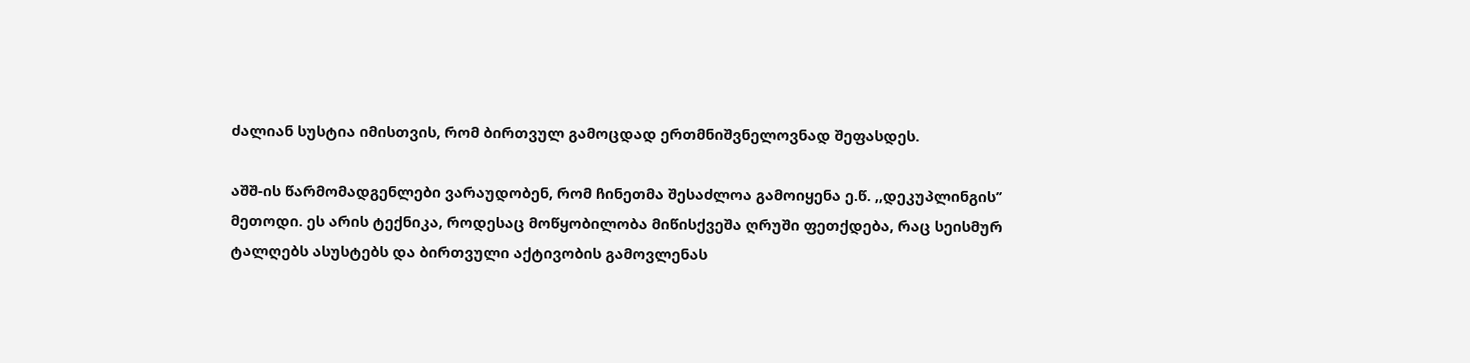ძალიან სუსტია იმისთვის, რომ ბირთვულ გამოცდად ერთმნიშვნელოვნად შეფასდეს.

აშშ-ის წარმომადგენლები ვარაუდობენ, რომ ჩინეთმა შესაძლოა გამოიყენა ე.წ. ,,დეკუპლინგის’’ მეთოდი. ეს არის ტექნიკა, როდესაც მოწყობილობა მიწისქვეშა ღრუში ფეთქდება, რაც სეისმურ ტალღებს ასუსტებს და ბირთვული აქტივობის გამოვლენას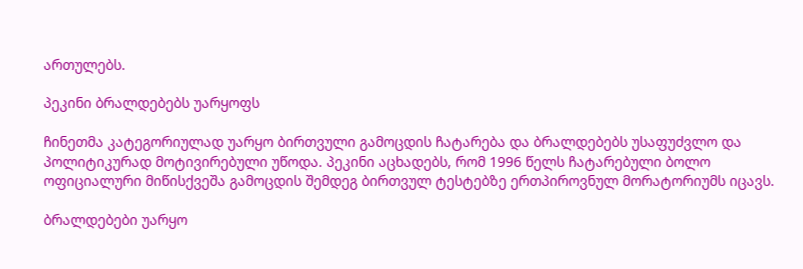ართულებს.

პეკინი ბრალდებებს უარყოფს

ჩინეთმა კატეგორიულად უარყო ბირთვული გამოცდის ჩატარება და ბრალდებებს უსაფუძვლო და პოლიტიკურად მოტივირებული უწოდა. პეკინი აცხადებს, რომ 1996 წელს ჩატარებული ბოლო ოფიციალური მიწისქვეშა გამოცდის შემდეგ ბირთვულ ტესტებზე ერთპიროვნულ მორატორიუმს იცავს.

ბრალდებები უარყო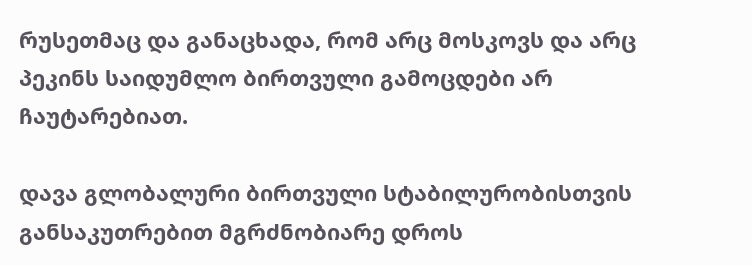რუსეთმაც და განაცხადა, რომ არც მოსკოვს და არც პეკინს საიდუმლო ბირთვული გამოცდები არ ჩაუტარებიათ.

დავა გლობალური ბირთვული სტაბილურობისთვის განსაკუთრებით მგრძნობიარე დროს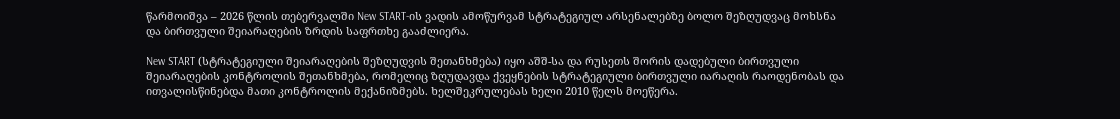წარმოიშვა – 2026 წლის თებერვალში New START-ის ვადის ამოწურვამ სტრატეგიულ არსენალებზე ბოლო შეზღუდვაც მოხსნა და ბირთვული შეიარაღების ზრდის საფრთხე გააძლიერა.

New START (სტრატეგიული შეიარაღების შეზღუდვის შეთანხმება) იყო აშშ-სა და რუსეთს შორის დადებული ბირთვული შეიარაღების კონტროლის შეთანხმება, რომელიც ზღუდავდა ქვეყნების სტრატეგიული ბირთვული იარაღის რაოდენობას და ითვალისწინებდა მათი კონტროლის მექანიზმებს. ხელშეკრულებას ხელი 2010 წელს მოეწერა.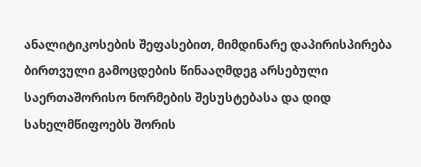ანალიტიკოსების შეფასებით, მიმდინარე დაპირისპირება ბირთვული გამოცდების წინააღმდეგ არსებული საერთაშორისო ნორმების შესუსტებასა და დიდ სახელმწიფოებს შორის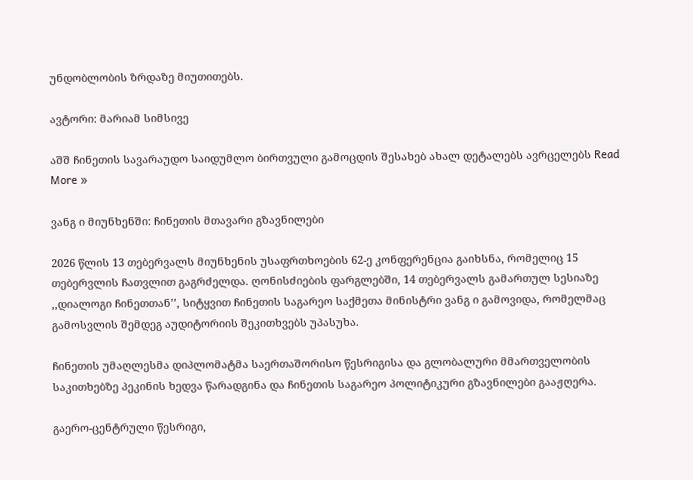უნდობლობის ზრდაზე მიუთითებს.

ავტორი: მარიამ სიმსივე

აშშ ჩინეთის სავარაუდო საიდუმლო ბირთვული გამოცდის შესახებ ახალ დეტალებს ავრცელებს Read More »

ვანგ ი მიუნხენში: ჩინეთის მთავარი გზავნილები

2026 წლის 13 თებერვალს მიუნხენის უსაფრთხოების 62-ე კონფერენცია გაიხსნა, რომელიც 15 თებერვლის ჩათვლით გაგრძელდა. ღონისძიების ფარგლებში, 14 თებერვალს გამართულ სესიაზე ,,დიალოგი ჩინეთთან’’, სიტყვით ჩინეთის საგარეო საქმეთა მინისტრი ვანგ ი გამოვიდა, რომელმაც გამოსვლის შემდეგ აუდიტორიის შეკითხვებს უპასუხა.

ჩინეთის უმაღლესმა დიპლომატმა საერთაშორისო წესრიგისა და გლობალური მმართველობის საკითხებზე პეკინის ხედვა წარადგინა და ჩინეთის საგარეო პოლიტიკური გზავნილები გააჟღერა.

გაერო-ცენტრული წესრიგი,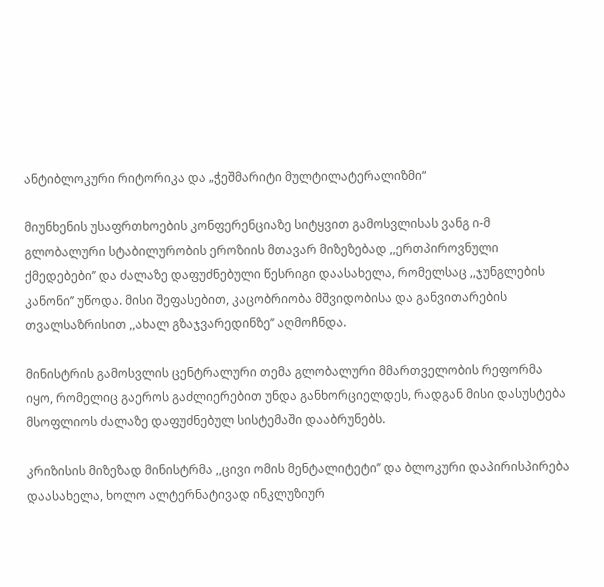ანტიბლოკური რიტორიკა და „ჭეშმარიტი მულტილატერალიზმი“

მიუნხენის უსაფრთხოების კონფერენციაზე სიტყვით გამოსვლისას ვანგ ი-მ გლობალური სტაბილურობის ეროზიის მთავარ მიზეზებად ,,ერთპიროვნული ქმედებები’’ და ძალაზე დაფუძნებული წესრიგი დაასახელა, რომელსაც ,,ჯუნგლების კანონი’’ უწოდა. მისი შეფასებით, კაცობრიობა მშვიდობისა და განვითარების თვალსაზრისით ,,ახალ გზაჯვარედინზე’’ აღმოჩნდა.

მინისტრის გამოსვლის ცენტრალური თემა გლობალური მმართველობის რეფორმა იყო, რომელიც გაეროს გაძლიერებით უნდა განხორციელდეს, რადგან მისი დასუსტება მსოფლიოს ძალაზე დაფუძნებულ სისტემაში დააბრუნებს.

კრიზისის მიზეზად მინისტრმა ,,ცივი ომის მენტალიტეტი’’ და ბლოკური დაპირისპირება დაასახელა, ხოლო ალტერნატივად ინკლუზიურ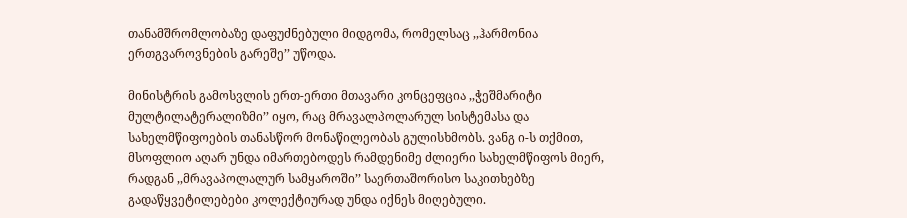თანამშრომლობაზე დაფუძნებული მიდგომა, რომელსაც ,,ჰარმონია ერთგვაროვნების გარეშე’’ უწოდა.

მინისტრის გამოსვლის ერთ-ერთი მთავარი კონცეფცია ,,ჭეშმარიტი მულტილატერალიზმი’’ იყო, რაც მრავალპოლარულ სისტემასა და სახელმწიფოების თანასწორ მონაწილეობას გულისხმობს. ვანგ ი-ს თქმით, მსოფლიო აღარ უნდა იმართებოდეს რამდენიმე ძლიერი სახელმწიფოს მიერ, რადგან ,,მრავაპოლალურ სამყაროში’’ საერთაშორისო საკითხებზე გადაწყვეტილებები კოლექტიურად უნდა იქნეს მიღებული.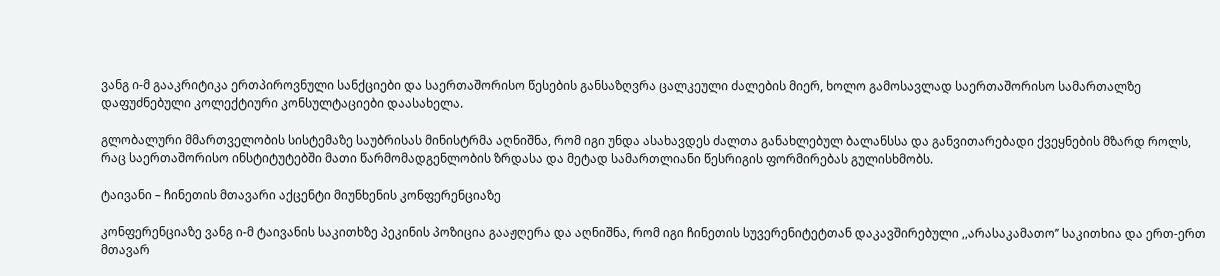ვანგ ი-მ გააკრიტიკა ერთპიროვნული სანქციები და საერთაშორისო წესების განსაზღვრა ცალკეული ძალების მიერ, ხოლო გამოსავლად საერთაშორისო სამართალზე დაფუძნებული კოლექტიური კონსულტაციები დაასახელა.

გლობალური მმართველობის სისტემაზე საუბრისას მინისტრმა აღნიშნა, რომ იგი უნდა ასახავდეს ძალთა განახლებულ ბალანსსა და განვითარებადი ქვეყნების მზარდ როლს, რაც საერთაშორისო ინსტიტუტებში მათი წარმომადგენლობის ზრდასა და მეტად სამართლიანი წესრიგის ფორმირებას გულისხმობს.

ტაივანი – ჩინეთის მთავარი აქცენტი მიუნხენის კონფერენციაზე

კონფერენციაზე ვანგ ი-მ ტაივანის საკითხზე პეკინის პოზიცია გააჟღერა და აღნიშნა, რომ იგი ჩინეთის სუვერენიტეტთან დაკავშირებული ,,არასაკამათო’’ საკითხია და ერთ-ერთ მთავარ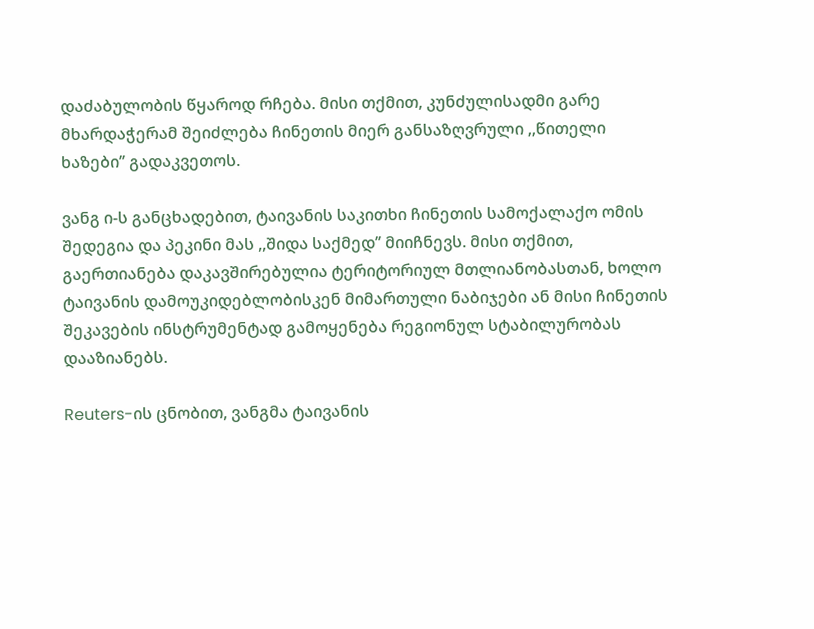დაძაბულობის წყაროდ რჩება. მისი თქმით, კუნძულისადმი გარე მხარდაჭერამ შეიძლება ჩინეთის მიერ განსაზღვრული ,,წითელი ხაზები’’ გადაკვეთოს.

ვანგ ი-ს განცხადებით, ტაივანის საკითხი ჩინეთის სამოქალაქო ომის შედეგია და პეკინი მას ,,შიდა საქმედ’’ მიიჩნევს. მისი თქმით, გაერთიანება დაკავშირებულია ტერიტორიულ მთლიანობასთან, ხოლო ტაივანის დამოუკიდებლობისკენ მიმართული ნაბიჯები ან მისი ჩინეთის შეკავების ინსტრუმენტად გამოყენება რეგიონულ სტაბილურობას დააზიანებს.

Reuters-ის ცნობით, ვანგმა ტაივანის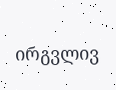ირგვლივ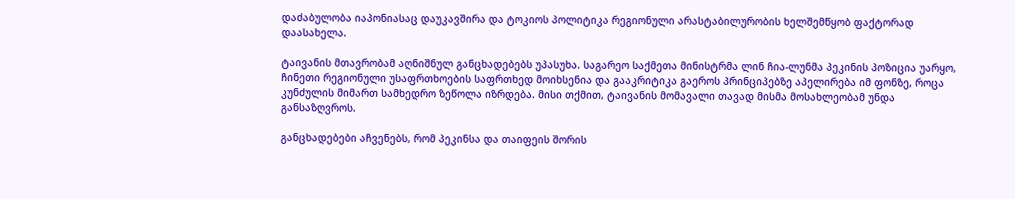დაძაბულობა იაპონიასაც დაუკავშირა და ტოკიოს პოლიტიკა რეგიონული არასტაბილურობის ხელშემწყობ ფაქტორად დაასახელა.

ტაივანის მთავრობამ აღნიშნულ განცხადებებს უპასუხა. საგარეო საქმეთა მინისტრმა ლინ ჩია-ლუნმა პეკინის პოზიცია უარყო, ჩინეთი რეგიონული უსაფრთხოების საფრთხედ მოიხსენია და გააკრიტიკა გაეროს პრინციპებზე აპელირება იმ ფონზე, როცა კუნძულის მიმართ სამხედრო ზეწოლა იზრდება. მისი თქმით, ტაივანის მომავალი თავად მისმა მოსახლეობამ უნდა განსაზღვროს.

განცხადებები აჩვენებს, რომ პეკინსა და თაიფეის შორის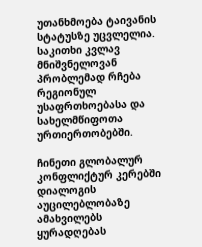უთანხმოება ტაივანის სტატუსზე უცვლელია. საკითხი კვლავ მნიშვნელოვან პრობლემად რჩება რეგიონულ უსაფრთხოებასა და სახელმწიფოთა ურთიერთობებში.

ჩინეთი გლობალურ კონფლიქტურ კერებში დიალოგის აუცილებლობაზე ამახვილებს ყურადღებას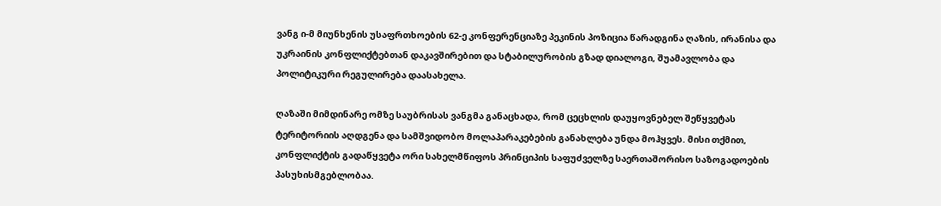ვანგ ი-მ მიუნხენის უსაფრთხოების 62-ე კონფერენციაზე პეკინის პოზიცია წარადგინა ღაზის, ირანისა და უკრაინის კონფლიქტებთან დაკავშირებით და სტაბილურობის გზად დიალოგი, შუამავლობა და პოლიტიკური რეგულირება დაასახელა.

ღაზაში მიმდინარე ომზე საუბრისას ვანგმა განაცხადა, რომ ცეცხლის დაუყოვნებელ შეწყვეტას ტერიტორიის აღდგენა და სამშვიდობო მოლაპარაკებების განახლება უნდა მოჰყვეს. მისი თქმით, კონფლიქტის გადაწყვეტა ორი სახელმწიფოს პრინციპის საფუძველზე საერთაშორისო საზოგადოების პასუხისმგებლობაა.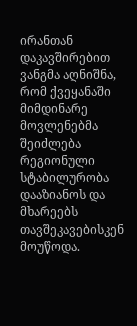ირანთან დაკავშირებით ვანგმა აღნიშნა, რომ ქვეყანაში მიმდინარე მოვლენებმა შეიძლება რეგიონული სტაბილურობა დააზიანოს და მხარეებს თავშეკავებისკენ მოუწოდა.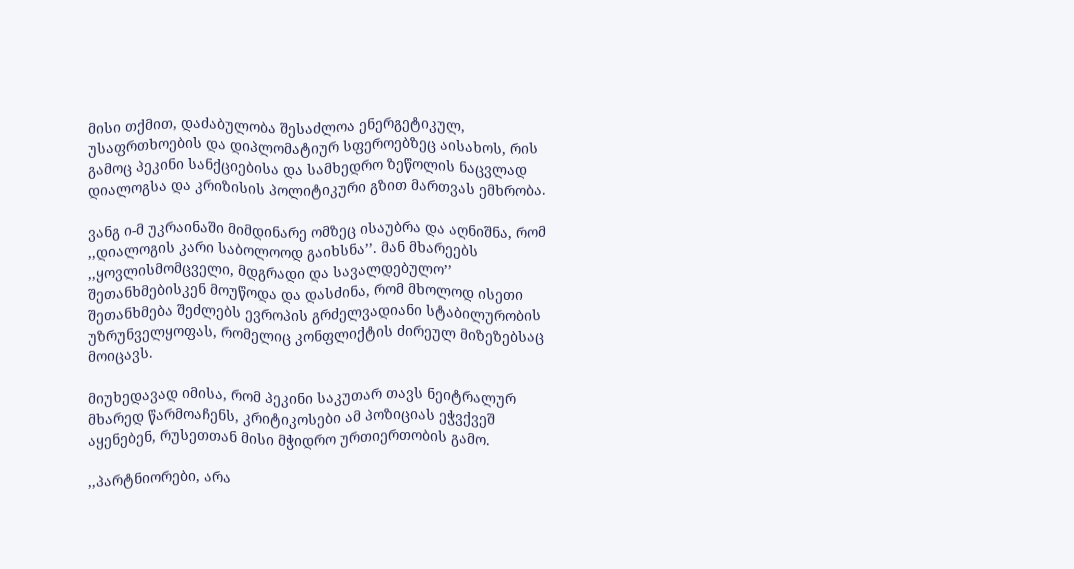მისი თქმით, დაძაბულობა შესაძლოა ენერგეტიკულ, უსაფრთხოების და დიპლომატიურ სფეროებზეც აისახოს, რის გამოც პეკინი სანქციებისა და სამხედრო ზეწოლის ნაცვლად დიალოგსა და კრიზისის პოლიტიკური გზით მართვას ემხრობა.

ვანგ ი-მ უკრაინაში მიმდინარე ომზეც ისაუბრა და აღნიშნა, რომ ,,დიალოგის კარი საბოლოოდ გაიხსნა’’. მან მხარეებს ,,ყოვლისმომცველი, მდგრადი და სავალდებულო’’ შეთანხმებისკენ მოუწოდა და დასძინა, რომ მხოლოდ ისეთი შეთანხმება შეძლებს ევროპის გრძელვადიანი სტაბილურობის უზრუნველყოფას, რომელიც კონფლიქტის ძირეულ მიზეზებსაც მოიცავს.

მიუხედავად იმისა, რომ პეკინი საკუთარ თავს ნეიტრალურ მხარედ წარმოაჩენს, კრიტიკოსები ამ პოზიციას ეჭვქვეშ აყენებენ, რუსეთთან მისი მჭიდრო ურთიერთობის გამო.

,,პარტნიორები, არა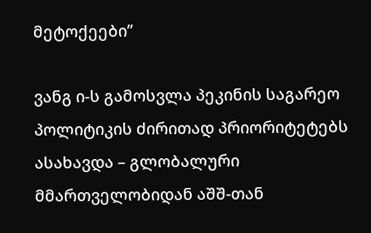მეტოქეები’’

ვანგ ი-ს გამოსვლა პეკინის საგარეო პოლიტიკის ძირითად პრიორიტეტებს ასახავდა – გლობალური მმართველობიდან აშშ-თან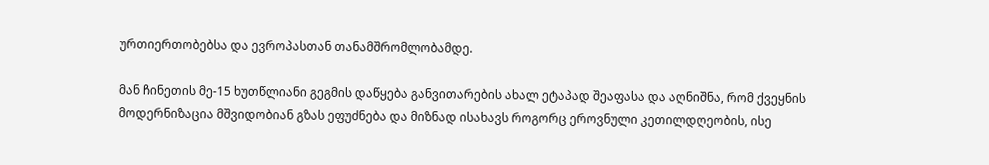ურთიერთობებსა და ევროპასთან თანამშრომლობამდე.

მან ჩინეთის მე-15 ხუთწლიანი გეგმის დაწყება განვითარების ახალ ეტაპად შეაფასა და აღნიშნა, რომ ქვეყნის მოდერნიზაცია მშვიდობიან გზას ეფუძნება და მიზნად ისახავს როგორც ეროვნული კეთილდღეობის, ისე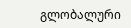გლობალური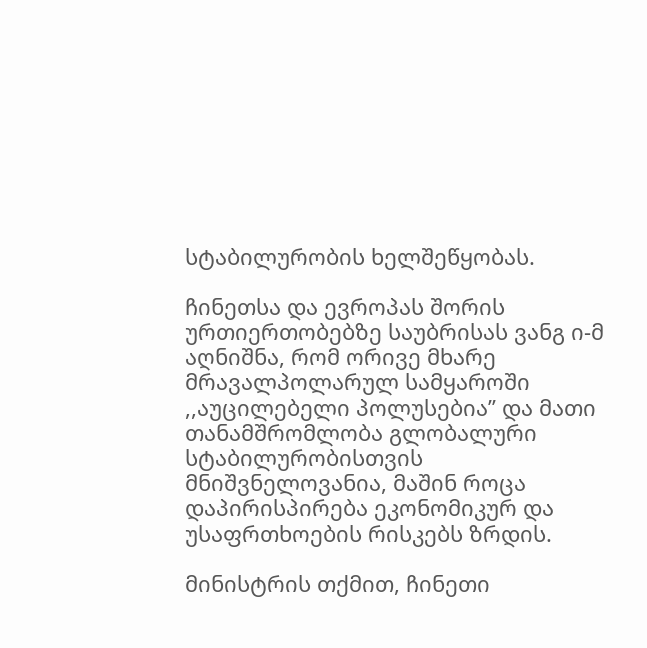სტაბილურობის ხელშეწყობას.

ჩინეთსა და ევროპას შორის ურთიერთობებზე საუბრისას ვანგ ი-მ აღნიშნა, რომ ორივე მხარე მრავალპოლარულ სამყაროში ,,აუცილებელი პოლუსებია’’ და მათი თანამშრომლობა გლობალური სტაბილურობისთვის მნიშვნელოვანია, მაშინ როცა დაპირისპირება ეკონომიკურ და უსაფრთხოების რისკებს ზრდის.

მინისტრის თქმით, ჩინეთი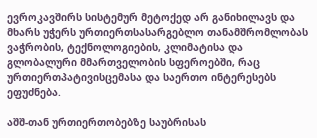ევროკავშირს სისტემურ მეტოქედ არ განიხილავს და მხარს უჭერს ურთიერთსასარგებლო თანამშრომლობას ვაჭრობის, ტექნოლოგიების, კლიმატისა და გლობალური მმართველობის სფეროებში, რაც ურთიერთპატივისცემასა და საერთო ინტერესებს ეფუძნება.

აშშ-თან ურთიერთობებზე საუბრისას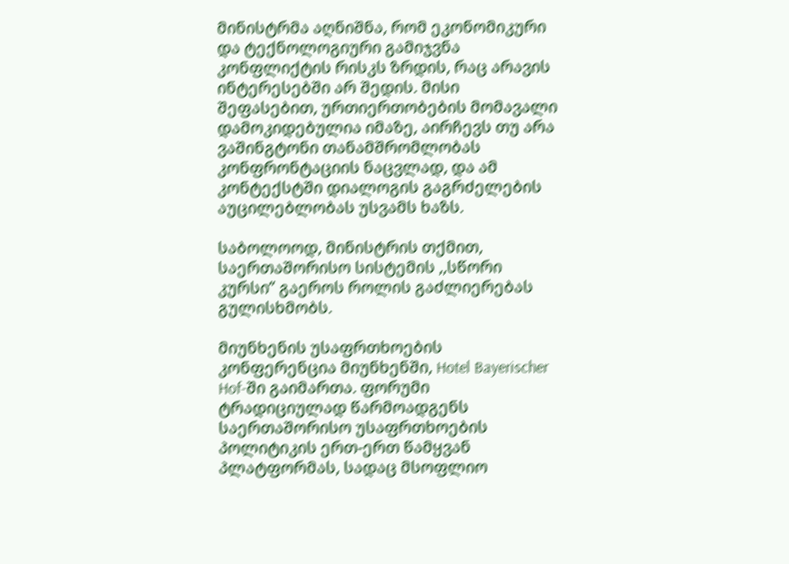მინისტრმა აღნიშნა, რომ ეკონომიკური და ტექნოლოგიური გამიჯვნა კონფლიქტის რისკს ზრდის, რაც არავის ინტერესებში არ შედის. მისი შეფასებით, ურთიერთობების მომავალი დამოკიდებულია იმაზე, აირჩევს თუ არა ვაშინგტონი თანამშრომლობას კონფრონტაციის ნაცვლად, და ამ კონტექსტში დიალოგის გაგრძელების აუცილებლობას უსვამს ხაზს.

საბოლოოდ, მინისტრის თქმით, საერთაშორისო სისტემის ,,სწორი კურსი’’ გაეროს როლის გაძლიერებას გულისხმობს.

მიუნხენის უსაფრთხოების კონფერენცია მიუნხენში, Hotel Bayerischer Hof-ში გაიმართა. ფორუმი ტრადიციულად წარმოადგენს საერთაშორისო უსაფრთხოების პოლიტიკის ერთ-ერთ წამყვან პლატფორმას, სადაც მსოფლიო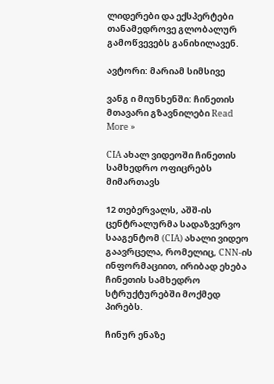ლიდერები და ექსპერტები თანამედროვე გლობალურ გამოწვევებს განიხილავენ.

ავტორი: მარიამ სიმსივე

ვანგ ი მიუნხენში: ჩინეთის მთავარი გზავნილები Read More »

CIA ახალ ვიდეოში ჩინეთის სამხედრო ოფიცრებს მიმართავს

12 თებერვალს, აშშ-ის ცენტრალურმა სადაზვერვო სააგენტომ (CIA) ახალი ვიდეო გაავრცელა, რომელიც, CNN-ის ინფორმაციით, ირიბად ეხება ჩინეთის სამხედრო სტრუქტურებში მოქმედ პირებს.

ჩინურ ენაზე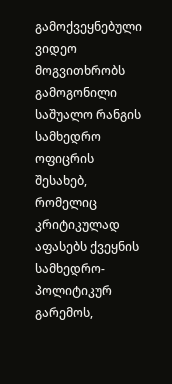გამოქვეყნებული ვიდეო მოგვითხრობს გამოგონილი საშუალო რანგის სამხედრო ოფიცრის შესახებ, რომელიც კრიტიკულად აფასებს ქვეყნის სამხედრო-პოლიტიკურ გარემოს,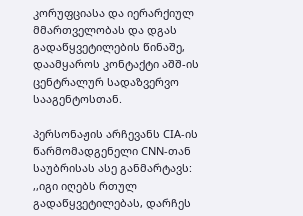კორუფციასა და იერარქიულ მმართველობას და დგას გადაწყვეტილების წინაშე, დაამყაროს კონტაქტი აშშ-ის ცენტრალურ სადაზვერვო სააგენტოსთან.

პერსონაჟის არჩევანს CIA-ის წარმომადგენელი CNN-თან საუბრისას ასე განმარტავს: ,,იგი იღებს რთულ გადაწყვეტილებას, დარჩეს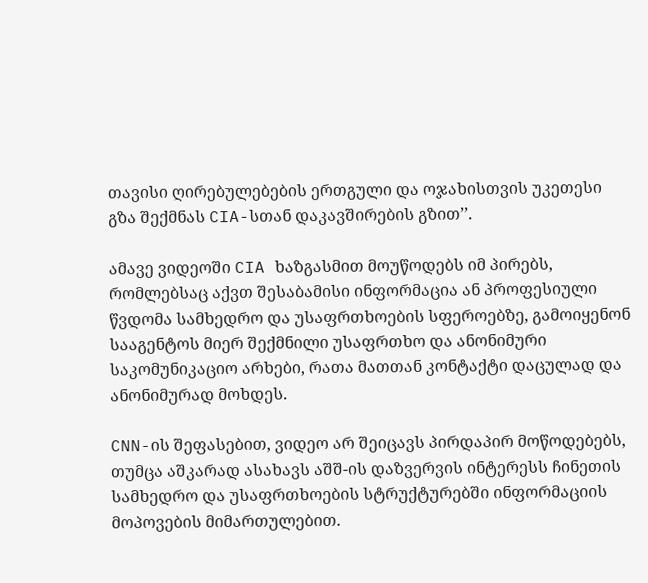თავისი ღირებულებების ერთგული და ოჯახისთვის უკეთესი გზა შექმნას CIA-სთან დაკავშირების გზით’’.

ამავე ვიდეოში CIA ხაზგასმით მოუწოდებს იმ პირებს, რომლებსაც აქვთ შესაბამისი ინფორმაცია ან პროფესიული წვდომა სამხედრო და უსაფრთხოების სფეროებზე, გამოიყენონ სააგენტოს მიერ შექმნილი უსაფრთხო და ანონიმური საკომუნიკაციო არხები, რათა მათთან კონტაქტი დაცულად და ანონიმურად მოხდეს.

CNN-ის შეფასებით, ვიდეო არ შეიცავს პირდაპირ მოწოდებებს, თუმცა აშკარად ასახავს აშშ-ის დაზვერვის ინტერესს ჩინეთის სამხედრო და უსაფრთხოების სტრუქტურებში ინფორმაციის მოპოვების მიმართულებით.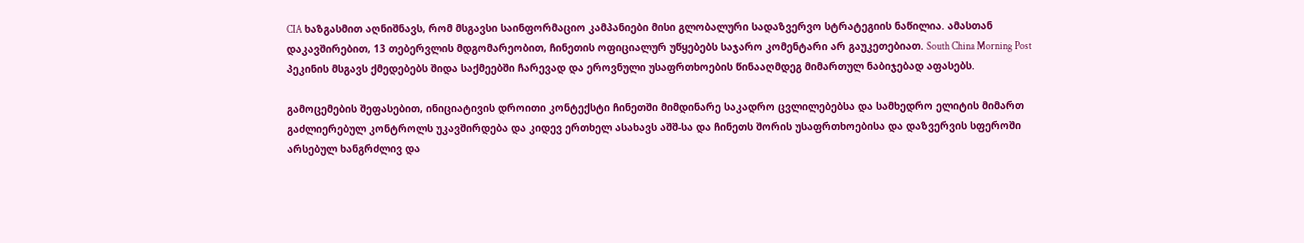CIA ხაზგასმით აღნიშნავს, რომ მსგავსი საინფორმაციო კამპანიები მისი გლობალური სადაზვერვო სტრატეგიის ნაწილია. ამასთან დაკავშირებით, 13 თებერვლის მდგომარეობით, ჩინეთის ოფიციალურ უწყებებს საჯარო კომენტარი არ გაუკეთებიათ. South China Morning Post პეკინის მსგავს ქმედებებს შიდა საქმეებში ჩარევად და ეროვნული უსაფრთხოების წინააღმდეგ მიმართულ ნაბიჯებად აფასებს.

გამოცემების შეფასებით, ინიციატივის დროითი კონტექსტი ჩინეთში მიმდინარე საკადრო ცვლილებებსა და სამხედრო ელიტის მიმართ გაძლიერებულ კონტროლს უკავშირდება და კიდევ ერთხელ ასახავს აშშ-სა და ჩინეთს შორის უსაფრთხოებისა და დაზვერვის სფეროში არსებულ ხანგრძლივ და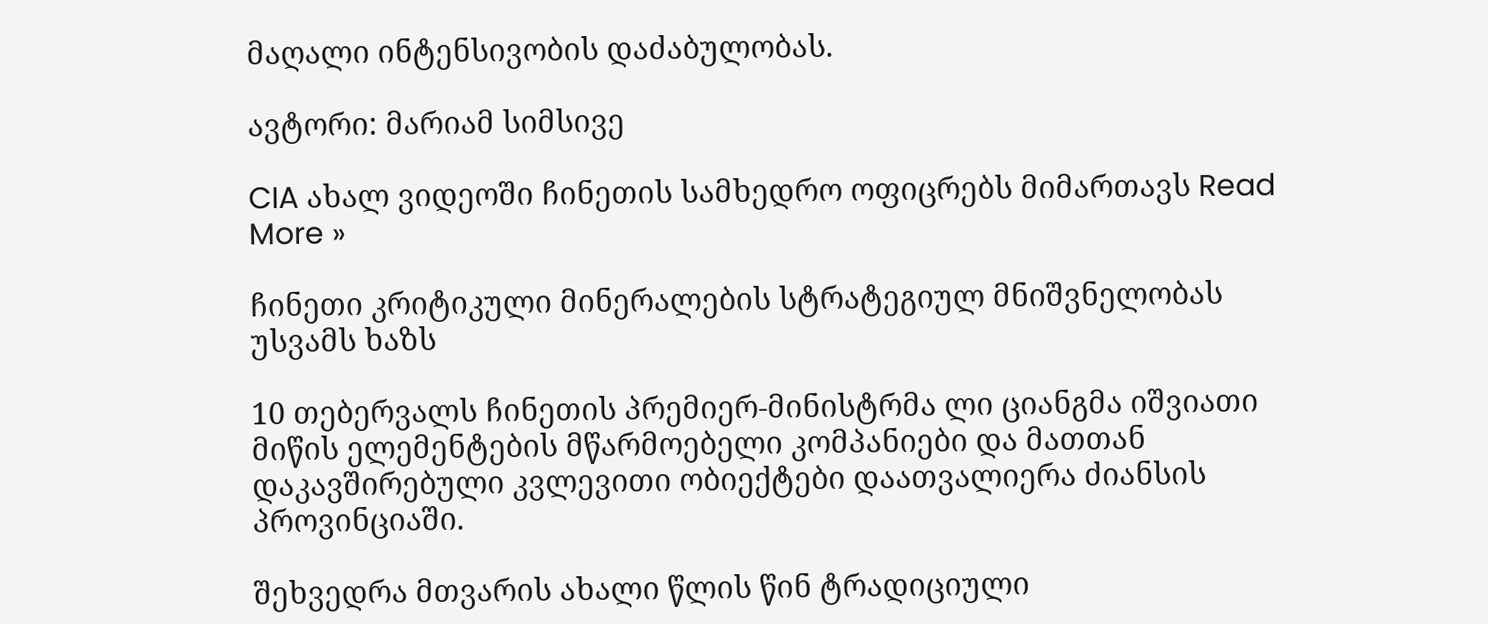მაღალი ინტენსივობის დაძაბულობას.

ავტორი: მარიამ სიმსივე

CIA ახალ ვიდეოში ჩინეთის სამხედრო ოფიცრებს მიმართავს Read More »

ჩინეთი კრიტიკული მინერალების სტრატეგიულ მნიშვნელობას უსვამს ხაზს

10 თებერვალს ჩინეთის პრემიერ-მინისტრმა ლი ციანგმა იშვიათი მიწის ელემენტების მწარმოებელი კომპანიები და მათთან დაკავშირებული კვლევითი ობიექტები დაათვალიერა ძიანსის პროვინციაში.

შეხვედრა მთვარის ახალი წლის წინ ტრადიციული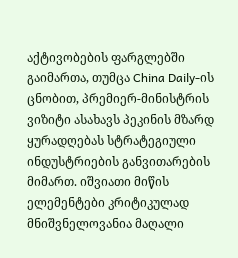აქტივობების ფარგლებში გაიმართა, თუმცა China Daily-ის ცნობით, პრემიერ-მინისტრის ვიზიტი ასახავს პეკინის მზარდ ყურადღებას სტრატეგიული ინდუსტრიების განვითარების მიმართ. იშვიათი მიწის ელემენტები კრიტიკულად მნიშვნელოვანია მაღალი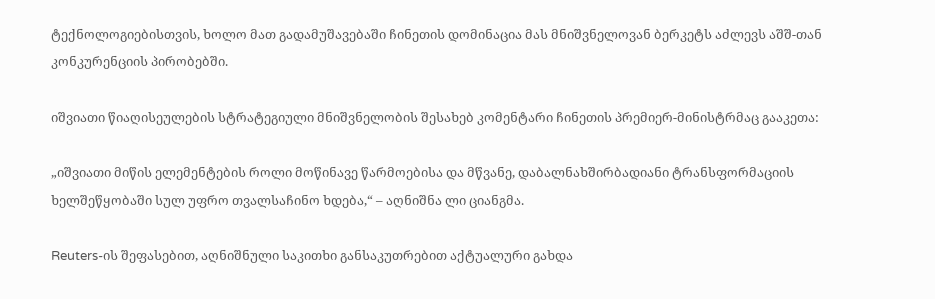ტექნოლოგიებისთვის, ხოლო მათ გადამუშავებაში ჩინეთის დომინაცია მას მნიშვნელოვან ბერკეტს აძლევს აშშ-თან კონკურენციის პირობებში.

იშვიათი წიაღისეულების სტრატეგიული მნიშვნელობის შესახებ კომენტარი ჩინეთის პრემიერ-მინისტრმაც გააკეთა:

„იშვიათი მიწის ელემენტების როლი მოწინავე წარმოებისა და მწვანე, დაბალნახშირბადიანი ტრანსფორმაციის ხელშეწყობაში სულ უფრო თვალსაჩინო ხდება,“ – აღნიშნა ლი ციანგმა.

Reuters-ის შეფასებით, აღნიშნული საკითხი განსაკუთრებით აქტუალური გახდა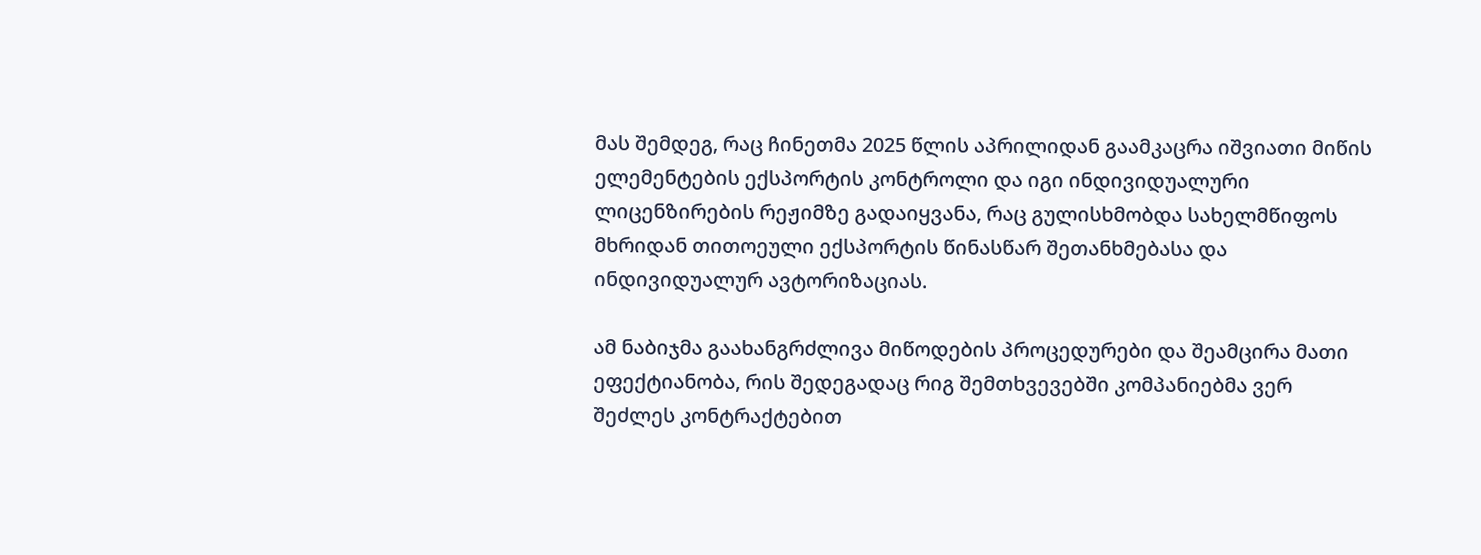მას შემდეგ, რაც ჩინეთმა 2025 წლის აპრილიდან გაამკაცრა იშვიათი მიწის ელემენტების ექსპორტის კონტროლი და იგი ინდივიდუალური ლიცენზირების რეჟიმზე გადაიყვანა, რაც გულისხმობდა სახელმწიფოს მხრიდან თითოეული ექსპორტის წინასწარ შეთანხმებასა და ინდივიდუალურ ავტორიზაციას.

ამ ნაბიჯმა გაახანგრძლივა მიწოდების პროცედურები და შეამცირა მათი ეფექტიანობა, რის შედეგადაც რიგ შემთხვევებში კომპანიებმა ვერ შეძლეს კონტრაქტებით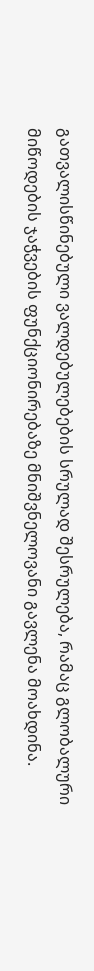გათვალისწინებული ვალდებულებების სრულად შესრულება, რამაც გლობალური მიწოდების ჯაჭვების ფუნქციონირებაზე მნიშვნელოვანი გავლენა მოახდინა.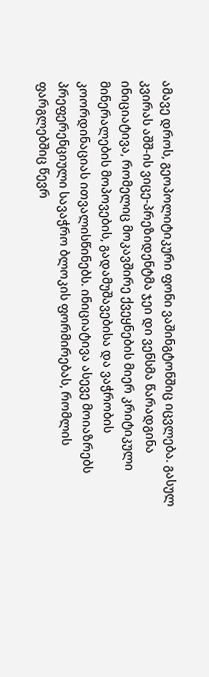ამავე დროს, გეოპოლიტიკური ფონი ვაშინგტონშიც იცვლება. გასულ კვირას აშშ-ის ვიცე-პრეზიდენტმა ჯეი დი ვენსმა წარადგინა ინიციატივა, რომელიც მოკავშირე ქვეყნების მიერ კრიტიკული მინერალების მოპოვების, გადამუშავებისა და ვაჭრობის კოორდინაციას ითვალისწინებს. ინიციატივა ასევე მოიაზრებს პრეფერენციული სავაჭრო ბლოკის ფორმირებას, რომლის ფარგლებშიც წევრ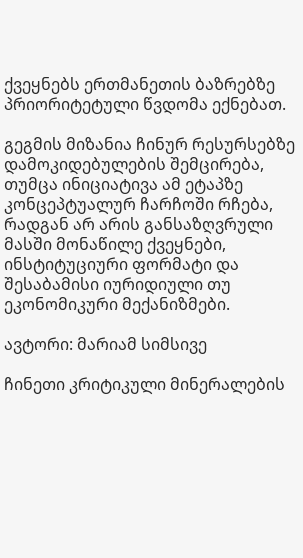ქვეყნებს ერთმანეთის ბაზრებზე პრიორიტეტული წვდომა ექნებათ.

გეგმის მიზანია ჩინურ რესურსებზე დამოკიდებულების შემცირება, თუმცა ინიციატივა ამ ეტაპზე კონცეპტუალურ ჩარჩოში რჩება, რადგან არ არის განსაზღვრული მასში მონაწილე ქვეყნები, ინსტიტუციური ფორმატი და შესაბამისი იურიდიული თუ ეკონომიკური მექანიზმები.

ავტორი: მარიამ სიმსივე

ჩინეთი კრიტიკული მინერალების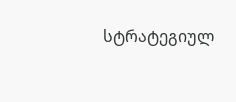სტრატეგიულ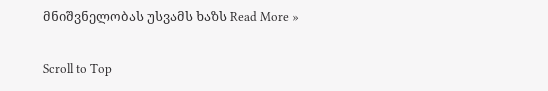მნიშვნელობას უსვამს ხაზს Read More »

Scroll to Top